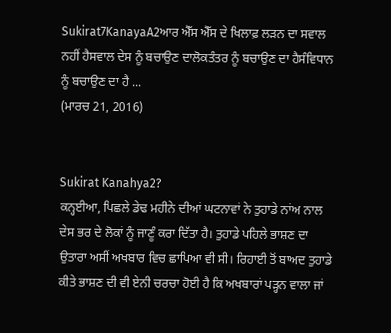Sukirat7KanayaA2ਆਰ ਐੱਸ ਐੱਸ ਦੇ ਖਿਲਾਫ਼ ਲੜਨ ਦਾ ਸਵਾਲ ਨਹੀਂ ਹੈਸਵਾਲ ਦੇਸ ਨੂੰ ਬਚਾਉਣ ਦਾਲੋਕਤੰਤਰ ਨੂੰ ਬਚਾਉਣ ਦਾ ਹੈਸੰਵਿਧਾਨ ਨੂੰ ਬਚਾਉਣ ਦਾ ਹੈ ...
(ਮਾਰਚ 21, 2016)


Sukirat Kanahya2?
ਕਨ੍ਹਈਆ, ਪਿਛਲੇ ਡੇਢ ਮਹੀਨੇ ਦੀਆਂ ਘਟਨਾਵਾਂ ਨੇ ਤੁਹਾਡੇ ਨਾਂਅ ਨਾਲ ਦੇਸ ਭਰ ਦੇ ਲੋਕਾਂ ਨੂੰ ਜਾਣੂੰ ਕਰਾ ਦਿੱਤਾ ਹੈ। ਤੁਹਾਡੇ ਪਹਿਲੇ ਭਾਸ਼ਣ ਦਾ ਉਤਾਰਾ ਅਸੀਂ ਅਖਬਾਰ ਵਿਚ ਛਾਪਿਆ ਵੀ ਸੀ। ਰਿਹਾਈ ਤੋਂ ਬਾਅਦ ਤੁਹਾਡੇ ਕੀਤੇ ਭਾਸ਼ਣ ਦੀ ਵੀ ਏਨੀ ਚਰਚਾ ਹੋਈ ਹੈ ਕਿ ਅਖਬਾਰਾਂ ਪੜ੍ਹਨ ਵਾਲਾ ਜਾਂ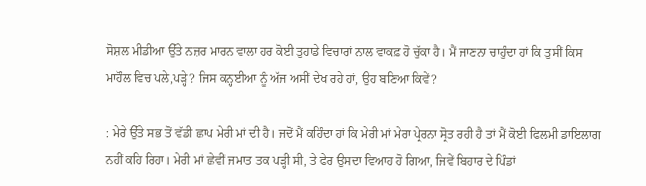ਸੋਸ਼ਲ ਮੀਡੀਆ ਉੱਤੇ ਨਜ਼ਰ ਮਾਰਨ ਵਾਲਾ ਹਰ ਕੋਈ ਤੁਹਾਡੇ ਵਿਚਾਰਾਂ ਨਾਲ ਵਾਕਫ਼ ਹੋ ਚੁੱਕਾ ਹੈ। ਮੈਂ ਜਾਣਨਾ ਚਾਹੁੰਦਾ ਹਾਂ ਕਿ ਤੁਸੀਂ ਕਿਸ ਮਾਹੌਲ ਵਿਚ ਪਲੇ,ਪੜ੍ਹੇ? ਜਿਸ ਕਨ੍ਹਈਆ ਨੂੰ ਅੱਜ ਅਸੀਂ ਦੇਖ ਰਹੇ ਹਾਂ, ਉਹ ਬਣਿਆ ਕਿਵੇਂ?

: ਮੇਰੇ ਉੱਤੇ ਸਭ ਤੋਂ ਵੱਡੀ ਛਾਪ ਮੇਰੀ ਮਾਂ ਦੀ ਹੈ। ਜਦੋਂ ਮੈਂ ਕਹਿੰਦਾ ਹਾਂ ਕਿ ਮੇਰੀ ਮਾਂ ਮੇਰਾ ਪ੍ਰੇਰਨਾ ਸ੍ਰੋਤ ਰਹੀ ਹੈ ਤਾਂ ਮੈਂ ਕੋਈ ਫਿਲਮੀ ਡਾਇਲਾਗ ਨਹੀਂ ਕਹਿ ਰਿਹਾ। ਮੇਰੀ ਮਾਂ ਛੇਵੀਂ ਜਮਾਤ ਤਕ ਪੜ੍ਹੀ ਸੀ, ਤੇ ਫੇਰ ਉਸਦਾ ਵਿਆਹ ਹੋ ਗਿਆ, ਜਿਵੇਂ ਬਿਹਾਰ ਦੇ ਪਿੰਡਾਂ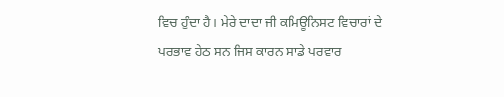ਵਿਚ ਹੁੰਦਾ ਹੈ। ਮੇਰੇ ਦਾਦਾ ਜੀ ਕਮਿਊਨਿਸਟ ਵਿਚਾਰਾਂ ਦੇ ਪਰਭਾਵ ਹੇਠ ਸਨ ਜਿਸ ਕਾਰਨ ਸਾਡੇ ਪਰਵਾਰ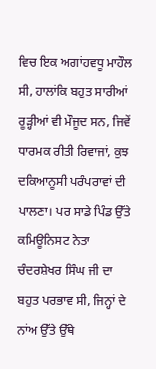ਵਿਚ ਇਕ ਅਗਾਂਹਵਧੂ ਮਾਹੌਲ ਸੀ, ਹਾਲਾਂਕਿ ਬਹੁਤ ਸਾਰੀਆਂ ਰੂੜ੍ਹੀਆਂ ਵੀ ਮੌਜੂਦ ਸਨ, ਜਿਵੇਂ ਧਾਰਮਕ ਰੀਤੀ ਰਿਵਾਜਾਂ, ਕੁਝ ਦਕਿਆਨੂਸੀ ਪਰੰਪਰਾਵਾਂ ਦੀ ਪਾਲਣਾ। ਪਰ ਸਾਡੇ ਪਿੰਡ ਉੱਤੇ ਕਮਿਊਨਿਸਟ ਨੇਤਾ ਚੰਦਰਸ਼ੇਖਰ ਸਿੰਘ ਜੀ ਦਾ ਬਹੁਤ ਪਰਭਾਵ ਸੀ, ਜਿਨ੍ਹਾਂ ਦੇ ਨਾਂਅ ਉੱਤੇ ਉੱਥੇ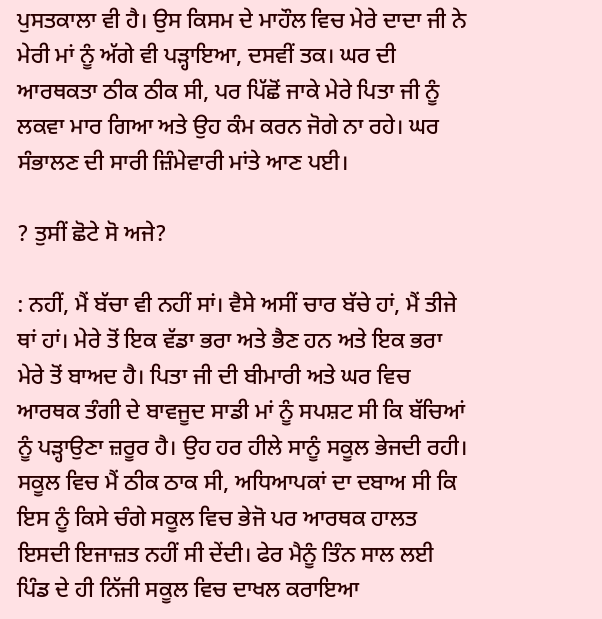ਪੁਸਤਕਾਲਾ ਵੀ ਹੈ। ਉਸ ਕਿਸਮ ਦੇ ਮਾਹੌਲ ਵਿਚ ਮੇਰੇ ਦਾਦਾ ਜੀ ਨੇ ਮੇਰੀ ਮਾਂ ਨੂੰ ਅੱਗੇ ਵੀ ਪੜ੍ਹਾਇਆ, ਦਸਵੀਂ ਤਕ। ਘਰ ਦੀ ਆਰਥਕਤਾ ਠੀਕ ਠੀਕ ਸੀ, ਪਰ ਪਿੱਛੋਂ ਜਾਕੇ ਮੇਰੇ ਪਿਤਾ ਜੀ ਨੂੰ ਲਕਵਾ ਮਾਰ ਗਿਆ ਅਤੇ ਉਹ ਕੰਮ ਕਰਨ ਜੋਗੇ ਨਾ ਰਹੇ। ਘਰ ਸੰਭਾਲਣ ਦੀ ਸਾਰੀ ਜ਼ਿੰਮੇਵਾਰੀ ਮਾਂਤੇ ਆਣ ਪਈ।

? ਤੁਸੀਂ ਛੋਟੇ ਸੋ ਅਜੇ?

: ਨਹੀਂ, ਮੈਂ ਬੱਚਾ ਵੀ ਨਹੀਂ ਸਾਂ। ਵੈਸੇ ਅਸੀਂ ਚਾਰ ਬੱਚੇ ਹਾਂ, ਮੈਂ ਤੀਜੇ ਥਾਂ ਹਾਂ। ਮੇਰੇ ਤੋਂ ਇਕ ਵੱਡਾ ਭਰਾ ਅਤੇ ਭੈਣ ਹਨ ਅਤੇ ਇਕ ਭਰਾ ਮੇਰੇ ਤੋਂ ਬਾਅਦ ਹੈ। ਪਿਤਾ ਜੀ ਦੀ ਬੀਮਾਰੀ ਅਤੇ ਘਰ ਵਿਚ ਆਰਥਕ ਤੰਗੀ ਦੇ ਬਾਵਜੂਦ ਸਾਡੀ ਮਾਂ ਨੂੰ ਸਪਸ਼ਟ ਸੀ ਕਿ ਬੱਚਿਆਂ ਨੂੰ ਪੜ੍ਹਾਉਣਾ ਜ਼ਰੂਰ ਹੈ। ਉਹ ਹਰ ਹੀਲੇ ਸਾਨੂੰ ਸਕੂਲ ਭੇਜਦੀ ਰਹੀ। ਸਕੂਲ ਵਿਚ ਮੈਂ ਠੀਕ ਠਾਕ ਸੀ, ਅਧਿਆਪਕਾਂ ਦਾ ਦਬਾਅ ਸੀ ਕਿ ਇਸ ਨੂੰ ਕਿਸੇ ਚੰਗੇ ਸਕੂਲ ਵਿਚ ਭੇਜੋ ਪਰ ਆਰਥਕ ਹਾਲਤ ਇਸਦੀ ਇਜਾਜ਼ਤ ਨਹੀਂ ਸੀ ਦੇਂਦੀ। ਫੇਰ ਮੈਨੂੰ ਤਿੰਨ ਸਾਲ ਲਈ ਪਿੰਡ ਦੇ ਹੀ ਨਿੱਜੀ ਸਕੂਲ ਵਿਚ ਦਾਖਲ ਕਰਾਇਆ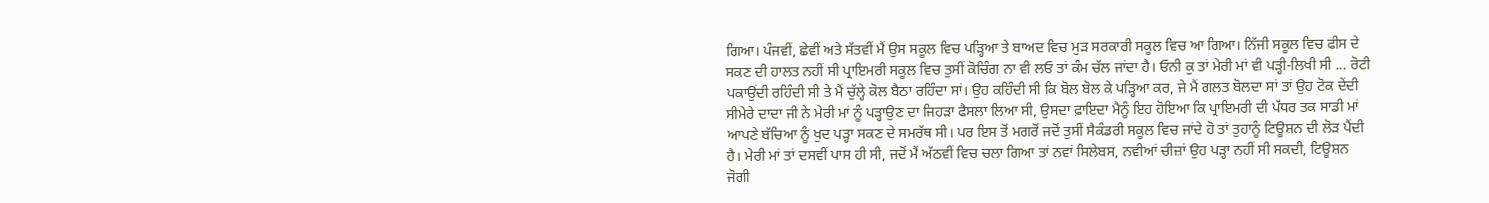ਗਿਆ। ਪੰਜਵੀਂ, ਛੇਵੀਂ ਅਤੇ ਸੱਤਵੀਂ ਮੈਂ ਉਸ ਸਕੂਲ ਵਿਚ ਪੜ੍ਹਿਆ ਤੇ ਬਾਅਦ ਵਿਚ ਮੁੜ ਸਰਕਾਰੀ ਸਕੂਲ ਵਿਚ ਆ ਗਿਆ। ਨਿੱਜੀ ਸਕੂਲ ਵਿਚ ਫੀਸ ਦੇ ਸਕਣ ਦੀ ਹਾਲਤ ਨਹੀਂ ਸੀ ਪ੍ਰਾਇਮਰੀ ਸਕੂਲ ਵਿਚ ਤੁਸੀਂ ਕੋਚਿੰਗ ਨਾ ਵੀ ਲਓ ਤਾਂ ਕੰਮ ਚੱਲ ਜਾਂਦਾ ਹੈ। ਓਨੀ ਕੁ ਤਾਂ ਮੇਰੀ ਮਾਂ ਵੀ ਪੜ੍ਹੀ-ਲਿਖੀ ਸੀ ... ਰੋਟੀ ਪਕਾਉਂਦੀ ਰਹਿੰਦੀ ਸੀ ਤੇ ਮੈਂ ਚੁੱਲ੍ਹੇ ਕੋਲ ਬੈਠਾ ਰਹਿੰਦਾ ਸਾਂ। ਉਹ ਕਹਿੰਦੀ ਸੀ ਕਿ ਬੋਲ ਬੋਲ ਕੇ ਪੜ੍ਹਿਆ ਕਰ, ਜੇ ਮੈਂ ਗਲਤ ਬੋਲਦਾ ਸਾਂ ਤਾਂ ਉਹ ਟੋਕ ਦੇਂਦੀ ਸੀਮੇਰੇ ਦਾਦਾ ਜੀ ਨੇ ਮੇਰੀ ਮਾਂ ਨੂੰ ਪੜ੍ਹਾਉਣ ਦਾ ਜਿਹੜਾ ਫੈਸਲਾ ਲਿਆ ਸੀ, ਉਸਦਾ ਫ਼ਾਇਦਾ ਮੈਨੂੰ ਇਹ ਹੋਇਆ ਕਿ ਪ੍ਰਾਇਮਰੀ ਦੀ ਪੱਧਰ ਤਕ ਸਾਡੀ ਮਾਂ ਆਪਣੇ ਬੱਚਿਆ ਨੂੰ ਖੁਦ ਪੜ੍ਹਾ ਸਕਣ ਦੇ ਸਮਰੱਥ ਸੀ। ਪਰ ਇਸ ਤੋਂ ਮਗਰੋਂ ਜਦੋਂ ਤੁਸੀਂ ਸੈਕੰਡਰੀ ਸਕੂਲ ਵਿਚ ਜਾਂਦੇ ਹੋ ਤਾਂ ਤੁਹਾਨੂੰ ਟਿਊਸ਼ਨ ਦੀ ਲੋੜ ਪੈਂਦੀ ਹੈ। ਮੇਰੀ ਮਾਂ ਤਾਂ ਦਸਵੀਂ ਪਾਸ ਹੀ ਸੀ, ਜਦੋਂ ਮੈਂ ਅੱਠਵੀਂ ਵਿਚ ਚਲਾ ਗਿਆ ਤਾਂ ਨਵਾਂ ਸਿਲੇਬਸ, ਨਵੀਆਂ ਚੀਜ਼ਾਂ ਉਹ ਪੜ੍ਹਾ ਨਹੀਂ ਸੀ ਸਕਦੀ, ਟਿਊਸ਼ਨ ਜੋਗੀ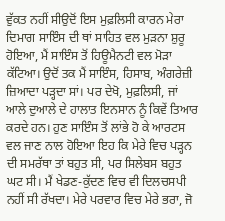ਵੁੱਕਤ ਨਹੀਂ ਸੀਉਦੋਂ ਇਸ ਮੁਫ਼ਲਿਸੀ ਕਾਰਨ ਮੇਰਾ ਦਿਮਾਗ ਸਾਇੰਸ ਦੀ ਥਾਂ ਸਾਹਿਤ ਵਲ ਮੁੜਨਾ ਸ਼ੁਰੂ ਹੋਇਆ, ਮੈਂ ਸਾਇੰਸ ਤੋਂ ਹਿਊਮੈਨਟੀ ਵਲ ਮੋੜਾ ਕੱਟਿਆ। ਉਦੋਂ ਤਕ ਮੈਂ ਸਾਇੰਸ, ਹਿਸਾਬ, ਅੰਗਰੇਜ਼ੀ ਜ਼ਿਆਦਾ ਪੜ੍ਹਦਾ ਸਾਂ। ਪਰ ਦੇਖੋ, ਮੁਫ਼ਲਿਸੀ, ਜਾਂ ਆਲੇ ਦੁਆਲੇ ਦੇ ਹਾਲਾਤ ਇਨਸਾਨ ਨੂੰ ਕਿਵੇਂ ਤਿਆਰ ਕਰਦੇ ਹਨ। ਹੁਣ ਸਾਇੰਸ ਤੋਂ ਲਾਂਭੇ ਹੋ ਕੇ ਆਰਟਸ ਵਲ ਜਾਣ ਨਾਲ ਹੋਇਆ ਇਹ ਕਿ ਮੇਰੇ ਵਿਚ ਪੜ੍ਹਨ ਦੀ ਸਮਰੱਥਾ ਤਾਂ ਬਹੁਤ ਸੀ, ਪਰ ਸਿਲੇਬਸ ਬਹੁਤ ਘਟ ਸੀ। ਮੈਂ ਖੇਡਣ-ਕੁੱਦਣ ਵਿਚ ਵੀ ਦਿਲਚਸਪੀ ਨਹੀਂ ਸੀ ਰੱਖਦਾ। ਮੇਰੇ ਪਰਵਾਰ ਵਿਚ ਮੇਰੇ ਭਰਾ, ਜੋ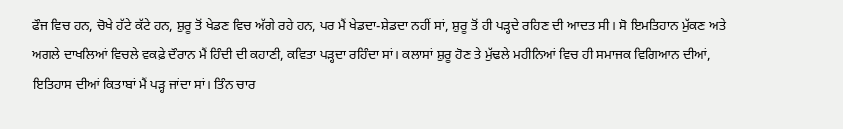ਫੌਜ ਵਿਚ ਹਨ, ਚੋਖੇ ਹੱਟੇ ਕੱਟੇ ਹਨ, ਸ਼ੁਰੂ ਤੋਂ ਖੇਡਣ ਵਿਚ ਅੱਗੇ ਰਹੇ ਹਨ, ਪਰ ਮੈਂ ਖੇਡਦਾ-ਸ਼ੇਡਦਾ ਨਹੀਂ ਸਾਂ, ਸ਼ੁਰੂ ਤੋਂ ਹੀ ਪੜ੍ਹਦੇ ਰਹਿਣ ਦੀ ਆਦਤ ਸੀ। ਸੋ ਇਮਤਿਹਾਨ ਮੁੱਕਣ ਅਤੇ ਅਗਲੇ ਦਾਖਲਿਆਂ ਵਿਚਲੇ ਵਕਫ਼ੇ ਦੌਰਾਨ ਮੈਂ ਹਿੰਦੀ ਦੀ ਕਹਾਣੀ, ਕਵਿਤਾ ਪੜ੍ਹਦਾ ਰਹਿੰਦਾ ਸਾਂ। ਕਲਾਸਾਂ ਸ਼ੁਰੂ ਹੋਣ ਤੇ ਮੁੱਢਲੇ ਮਹੀਨਿਆਂ ਵਿਚ ਹੀ ਸਮਾਜਕ ਵਿਗਿਆਨ ਦੀਆਂ, ਇਤਿਹਾਸ ਦੀਆਂ ਕਿਤਾਬਾਂ ਮੈਂ ਪੜ੍ਹ ਜਾਂਦਾ ਸਾਂ। ਤਿੰਨ ਚਾਰ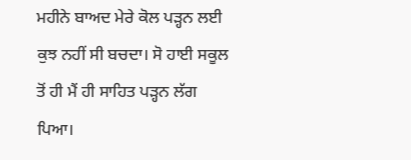ਮਹੀਨੇ ਬਾਅਦ ਮੇਰੇ ਕੋਲ ਪੜ੍ਹਨ ਲਈ ਕੁਝ ਨਹੀਂ ਸੀ ਬਚਦਾ। ਸੋ ਹਾਈ ਸਕੂਲ ਤੋਂ ਹੀ ਮੈਂ ਹੀ ਸਾਹਿਤ ਪੜ੍ਹਨ ਲੱਗ ਪਿਆ।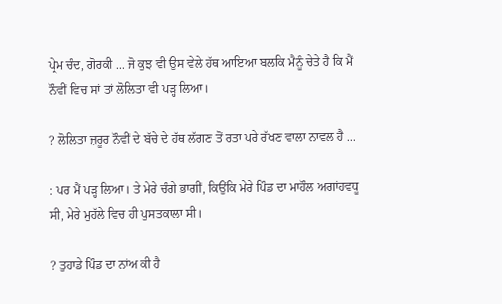ਪ੍ਰੇਮ ਚੰਦ, ਗੋਰਕੀ ... ਜੋ ਕੁਝ ਵੀ ਉਸ ਵੇਲੇ ਹੱਥ ਆਇਆ ਬਲਕਿ ਮੈਨੂੰ ਚੇਤੇ ਹੈ ਕਿ ਮੈਂ ਨੌਵੀਂ ਵਿਚ ਸਾਂ ਤਾਂ ਲੋਲਿਤਾ ਵੀ ਪੜ੍ਹ ਲਿਆ।

? ਲੋਲਿਤਾ ਜ਼ਰੂਰ ਨੌਵੀਂ ਦੇ ਬੱਚੇ ਦੇ ਹੱਥ ਲੱਗਣ ਤੋਂ ਰਤਾ ਪਰੇ ਰੱਖਣ ਵਾਲਾ ਨਾਵਲ ਹੈ ...

: ਪਰ ਮੈਂ ਪੜ੍ਹ ਲਿਆ। ਤੇ ਮੇਰੇ ਚੰਗੇ ਭਾਗੀਂ, ਕਿਉਂਕਿ ਮੇਰੇ ਪਿੰਡ ਦਾ ਮਾਹੌਲ ਅਗਾਂਹਵਧੂ ਸੀ, ਮੇਰੇ ਮੁਹੱਲੇ ਵਿਚ ਹੀ ਪੁਸਤਕਾਲਾ ਸੀ।

? ਤੁਹਾਡੇ ਪਿੰਡ ਦਾ ਨਾਂਅ ਕੀ ਹੈ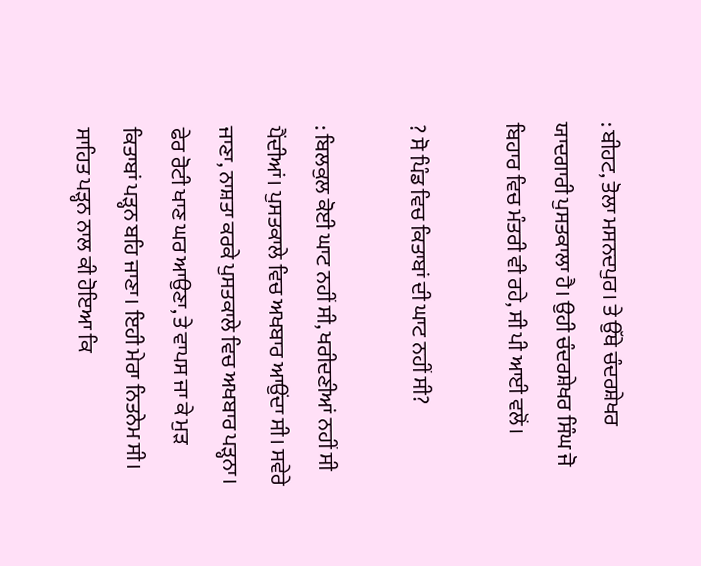: ਬੀਹਟ, ਤੋਲਾ ਮਸਨਦਪੁਰ। ਤੇ ਉੱਥੇ ਚੰਦਰਸ਼ੇਖਰ ਯਾਦਗਾਰੀ ਪੁਸਤਕਾਲਾ ਹੈ। ਉਹੀ ਚੰਦਰਸ਼ੇਖਰ ਸਿੰਘ ਜੋ ਬਿਹਾਰ ਵਿਚ ਮੰਤਰੀ ਵੀ ਰਹੇ, ਸੀ ਪੀ ਆਈ ਵਲੋਂ।

? ਸੋ ਪਿੰਡ ਵਿਚ ਕਿਤਾਬਾਂ ਦੀ ਘਾਟ ਨਹੀਂ ਸੀ?

: ਬਿਲਕੁਲ ਕੋਈ ਘਾਟ ਨਹੀਂ ਸੀ, ਖਰੀਦਣੀਆਂ ਨਹੀਂ ਸੀ ਪੈਂਦੀਆਂ। ਪੁਸਤਕਾਲੇ ਵਿਚ ਅਖਬਾਰ ਆਉਂਦਾ ਸੀ। ਸਵੇਰੇ ਜਾਣਾ, ਨਾਸ਼ਤਾ ਕਰਕੇ ਪੁਸਤਕਾਲੇ ਵਿਚ ਅਖਬਾਰ ਪੜ੍ਹਨਾ। ਫੇਰ ਰੋਟੀ ਖਾਣ ਘਰ ਆਉਣਾ, ਤੇ ਵਾਪਸ ਜਾ ਕੇ ਮੁੜ ਕਿਤਾਬਾਂ ਪੜ੍ਹਨ ਬਹਿ ਜਾਣਾ। ਇਹੀ ਮੇਰਾ ਨਿਤਨੇਮ ਸੀ। ਸਾਹਿਤ ਪੜ੍ਹਨ ਨਾਲ ਕੀ ਹੋਇਆ ਕਿ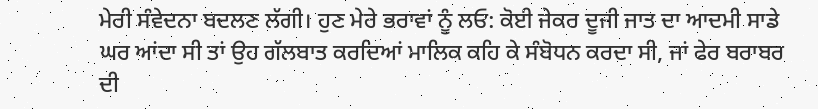ਮੇਰੀ ਸੰਵੇਦਨਾ ਬਦਲਣ ਲੱਗੀ। ਹੁਣ ਮੇਰੇ ਭਰਾਵਾਂ ਨੂੰ ਲਓ: ਕੋਈ ਜੇਕਰ ਦੂਜੀ ਜਾਤ ਦਾ ਆਦਮੀ ਸਾਡੇ ਘਰ ਆਂਦਾ ਸੀ ਤਾਂ ਉਹ ਗੱਲਬਾਤ ਕਰਦਿਆਂ ਮਾਲਿਕ ਕਹਿ ਕੇ ਸੰਬੋਧਨ ਕਰਦਾ ਸੀ, ਜਾਂ ਫੇਰ ਬਰਾਬਰ ਦੀ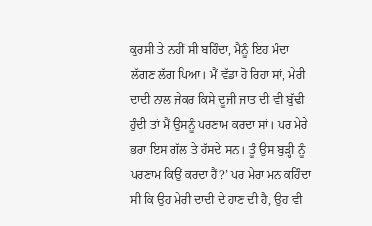ਕੁਰਸੀ ਤੇ ਨਹੀਂ ਸੀ ਬਹਿੰਦਾ, ਮੈਨੂੰ ਇਹ ਮੰਦਾ ਲੱਗਣ ਲੱਗ ਪਿਆ। ਮੈਂ ਵੱਡਾ ਹੋ ਰਿਹਾ ਸਾਂ, ਮੇਰੀ ਦਾਦੀ ਨਾਲ ਜੇਕਰ ਕਿਸੇ ਦੂਜੀ ਜਾਤ ਦੀ ਵੀ ਬੁੱਢੀ ਹੁੰਦੀ ਤਾਂ ਮੈਂ ਉਸਨੂੰ ਪਰਣਾਮ ਕਰਦਾ ਸਾਂ। ਪਰ ਮੇਰੇ ਭਰਾ ਇਸ ਗੱਲ ਤੇ ਹੱਸਦੇ ਸਨ। ਤੂੰ ਉਸ ਬੁੜ੍ਹੀ ਨੂੰ ਪਰਣਾਮ ਕਿਉਂ ਕਰਦਾ ਹੈਂ?’ ਪਰ ਮੇਰਾ ਮਨ ਕਹਿੰਦਾ ਸੀ ਕਿ ਉਹ ਮੇਰੀ ਦਾਦੀ ਦੇ ਹਾਣ ਦੀ ਹੈ, ਉਹ ਵੀ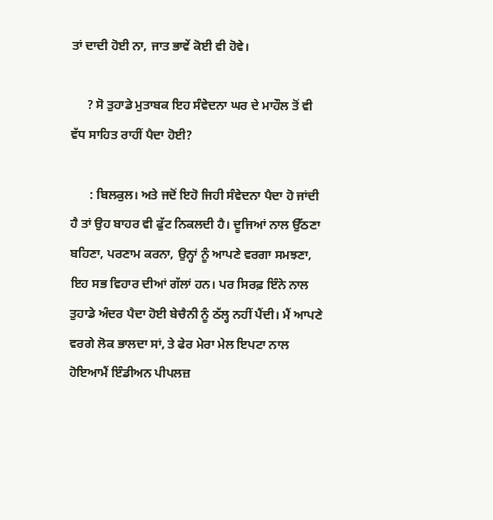ਤਾਂ ਦਾਦੀ ਹੋਈ ਨਾ, ਜਾਤ ਭਾਵੇਂ ਕੋਈ ਵੀ ਹੋਵੇ।

     ? ਸੋ ਤੁਹਾਡੇ ਮੁਤਾਬਕ ਇਹ ਸੰਵੇਦਨਾ ਘਰ ਦੇ ਮਾਹੌਲ ਤੋਂ ਵੀ ਵੱਧ ਸਾਹਿਤ ਰਾਹੀਂ ਪੈਦਾ ਹੋਈ?

      : ਬਿਲਕੁਲ। ਅਤੇ ਜਦੋਂ ਇਹੋ ਜਿਹੀ ਸੰਵੇਦਨਾ ਪੈਦਾ ਹੋ ਜਾਂਦੀ ਹੈ ਤਾਂ ਉਹ ਬਾਹਰ ਵੀ ਫੁੱਟ ਨਿਕਲਦੀ ਹੈ। ਦੂਜਿਆਂ ਨਾਲ ਉੱਠਣਾ ਬਹਿਣਾ, ਪਰਣਾਮ ਕਰਨਾ, ਉਨ੍ਹਾਂ ਨੂੰ ਆਪਣੇ ਵਰਗਾ ਸਮਝਣਾ, ਇਹ ਸਭ ਵਿਹਾਰ ਦੀਆਂ ਗੱਲਾਂ ਹਨ। ਪਰ ਸਿਰਫ਼ ਇੰਨੇ ਨਾਲ ਤੁਹਾਡੇ ਅੰਦਰ ਪੈਦਾ ਹੋਈ ਬੇਚੈਨੀ ਨੂੰ ਠੱਲ੍ਹ ਨਹੀਂ ਪੈਂਦੀ। ਮੈਂ ਆਪਣੇ ਵਰਗੇ ਲੋਕ ਭਾਲਦਾ ਸਾਂ, ਤੇ ਫੇਰ ਮੇਰਾ ਮੇਲ ਇਪਟਾ ਨਾਲ ਹੋਇਆਮੈਂ ਇੰਡੀਅਨ ਪੀਪਲਜ਼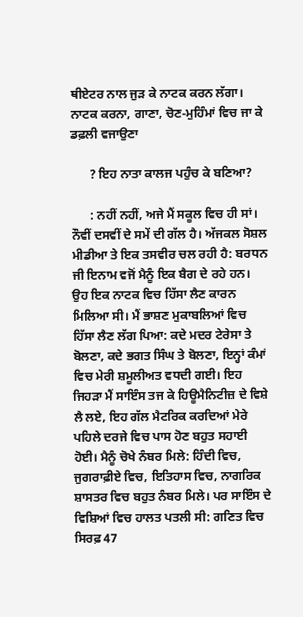ਥੀਏਟਰ ਨਾਲ ਜੁੜ ਕੇ ਨਾਟਕ ਕਰਨ ਲੱਗਾ। ਨਾਟਕ ਕਰਨਾ, ਗਾਣਾ, ਚੋਣ-ਮੁਹਿੰਮਾਂ ਵਿਚ ਜਾ ਕੇ ਡਫ਼ਲੀ ਵਜਾਉਣਾ

      ? ਇਹ ਨਾਤਾ ਕਾਲਜ ਪਹੁੰਚ ਕੇ ਬਣਿਆ?

      : ਨਹੀਂ ਨਹੀਂ, ਅਜੇ ਮੈਂ ਸਕੂਲ ਵਿਚ ਹੀ ਸਾਂ। ਨੌਵੀਂ ਦਸਵੀਂ ਦੇ ਸਮੇਂ ਦੀ ਗੱਲ ਹੈ। ਅੱਜਕਲ ਸੋਸ਼ਲ ਮੀਡੀਆ ਤੇ ਇਕ ਤਸਵੀਰ ਚਲ ਰਹੀ ਹੈ: ਬਰਧਨ ਜੀ ਇਨਾਮ ਵਜੋਂ ਮੈਨੂੰ ਇਕ ਬੈਗ ਦੇ ਰਹੇ ਹਨ। ਉਹ ਇਕ ਨਾਟਕ ਵਿਚ ਹਿੱਸਾ ਲੈਣ ਕਾਰਨ ਮਿਲਿਆ ਸੀ। ਮੈਂ ਭਾਸ਼ਣ ਮੁਕਾਬਲਿਆਂ ਵਿਚ ਹਿੱਸਾ ਲੈਣ ਲੱਗ ਪਿਆ: ਕਦੇ ਮਦਰ ਟੇਰੇਸਾ ਤੇ ਬੋਲਣਾ, ਕਦੇ ਭਗਤ ਸਿੰਘ ਤੇ ਬੋਲਣਾ, ਇਨ੍ਹਾਂ ਕੰਮਾਂ ਵਿਚ ਮੇਰੀ ਸ਼ਮੂਲੀਅਤ ਵਧਦੀ ਗਈ। ਇਹ ਜਿਹੜਾ ਮੈਂ ਸਾਇੰਸ ਤਜ ਕੇ ਹਿਊਮੈਨਿਟੀਜ਼ ਦੇ ਵਿਸ਼ੇ ਲੈ ਲਏ, ਇਹ ਗੱਲ ਮੈਟਰਿਕ ਕਰਦਿਆਂ ਮੇਰੇ ਪਹਿਲੇ ਦਰਜੇ ਵਿਚ ਪਾਸ ਹੋਣ ਬਹੁਤ ਸਹਾਈ ਹੋਈ। ਮੈਨੂੰ ਚੋਖੇ ਨੰਬਰ ਮਿਲੇ: ਹਿੰਦੀ ਵਿਚ, ਜੁਗਰਾਫ਼ੀਏ ਵਿਚ, ਇਤਿਹਾਸ ਵਿਚ, ਨਾਗਰਿਕ ਸ਼ਾਸਤਰ ਵਿਚ ਬਹੁਤ ਨੰਬਰ ਮਿਲੇ। ਪਰ ਸਾਇੰਸ ਦੇ ਵਿਸ਼ਿਆਂ ਵਿਚ ਹਾਲਤ ਪਤਲੀ ਸੀ: ਗਣਿਤ ਵਿਚ ਸਿਰਫ਼ 47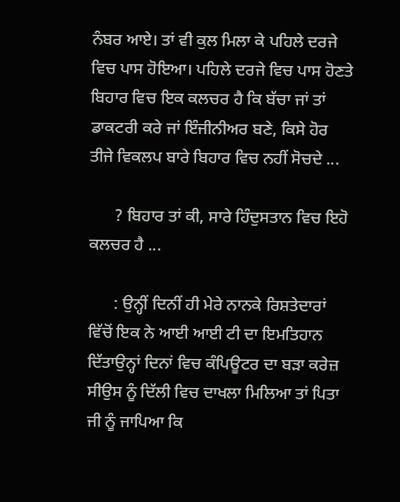ਨੰਬਰ ਆਏ। ਤਾਂ ਵੀ ਕੁਲ ਮਿਲਾ ਕੇ ਪਹਿਲੇ ਦਰਜੇ ਵਿਚ ਪਾਸ ਹੋਇਆ। ਪਹਿਲੇ ਦਰਜੇ ਵਿਚ ਪਾਸ ਹੋਣਤੇ ਬਿਹਾਰ ਵਿਚ ਇਕ ਕਲਚਰ ਹੈ ਕਿ ਬੱਚਾ ਜਾਂ ਤਾਂ ਡਾਕਟਰੀ ਕਰੇ ਜਾਂ ਇੰਜੀਨੀਅਰ ਬਣੇ, ਕਿਸੇ ਹੋਰ ਤੀਜੇ ਵਿਕਲਪ ਬਾਰੇ ਬਿਹਾਰ ਵਿਚ ਨਹੀਂ ਸੋਚਦੇ ...

      ? ਬਿਹਾਰ ਤਾਂ ਕੀ, ਸਾਰੇ ਹਿੰਦੁਸਤਾਨ ਵਿਚ ਇਹੋ ਕਲਚਰ ਹੈ ...

      : ਉਨ੍ਹੀਂ ਦਿਨੀਂ ਹੀ ਮੇਰੇ ਨਾਨਕੇ ਰਿਸ਼ਤੇਦਾਰਾਂ ਵਿੱਚੋਂ ਇਕ ਨੇ ਆਈ ਆਈ ਟੀ ਦਾ ਇਮਤਿਹਾਨ ਦਿੱਤਾਉਨ੍ਹਾਂ ਦਿਨਾਂ ਵਿਚ ਕੰਪਿਊਟਰ ਦਾ ਬੜਾ ਕਰੇਜ਼ ਸੀਉਸ ਨੂੰ ਦਿੱਲੀ ਵਿਚ ਦਾਖਲਾ ਮਿਲਿਆ ਤਾਂ ਪਿਤਾ ਜੀ ਨੂੰ ਜਾਪਿਆ ਕਿ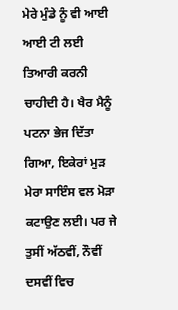ਮੇਰੇ ਮੁੰਡੇ ਨੂੰ ਵੀ ਆਈ ਆਈ ਟੀ ਲਈ ਤਿਆਰੀ ਕਰਨੀ ਚਾਹੀਦੀ ਹੈ। ਖੈਰ ਮੈਨੂੰ ਪਟਨਾ ਭੇਜ ਦਿੱਤਾ ਗਿਆ, ਇਕੇਰਾਂ ਮੁੜ ਮੇਰਾ ਸਾਇੰਸ ਵਲ ਮੋੜਾ ਕਟਾਉਣ ਲਈ। ਪਰ ਜੇ ਤੁਸੀਂ ਅੱਠਵੀਂ, ਨੌਵੀਂ ਦਸਵੀਂ ਵਿਚ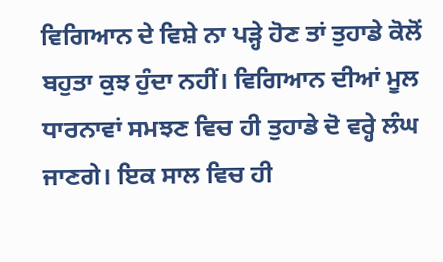ਵਿਗਿਆਨ ਦੇ ਵਿਸ਼ੇ ਨਾ ਪੜ੍ਹੇ ਹੋਣ ਤਾਂ ਤੁਹਾਡੇ ਕੋਲੋਂ ਬਹੁਤਾ ਕੁਝ ਹੁੰਦਾ ਨਹੀਂ। ਵਿਗਿਆਨ ਦੀਆਂ ਮੂਲ ਧਾਰਨਾਵਾਂ ਸਮਝਣ ਵਿਚ ਹੀ ਤੁਹਾਡੇ ਦੋ ਵਰ੍ਹੇ ਲੰਘ ਜਾਣਗੇ। ਇਕ ਸਾਲ ਵਿਚ ਹੀ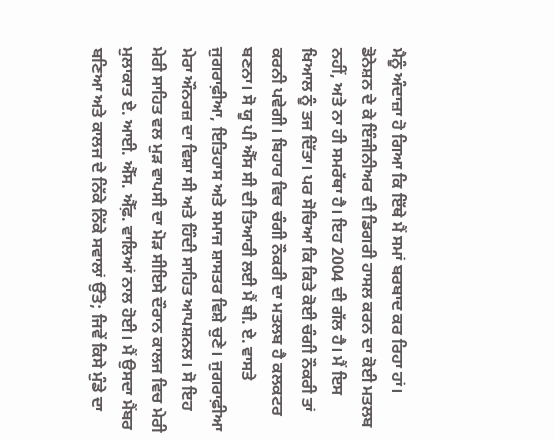ਮੈਨੂੰ ਅੰਦਾਜ਼ਾ ਹੋ ਗਿਆ ਕਿ ਇੱਥੇ ਮੈਂ ਸਮਾਂ ਬਰਬਾਦ ਕਰ ਰਿਹਾ ਹਾਂ। ਡੋਨੇਸ਼ਨ ਦੇ ਕੇ ਇੰਜੀਨੀਅਰ ਦੀ ਡਿਗਰੀ ਹਾਸਲ ਕਰਨ ਦਾ ਕੋਈ ਮਤਲਬ ਨਹੀਂ, ਅਤੇ ਨਾ ਹੀ ਸਮਰੱਥਾ ਹੈ। ਇਹ 2004 ਦੀ ਗੱਲ ਹੈ। ਮੈਂ ਇਸ ਖਿਆਲ ਨੂੰ ਤਜ ਦਿੱਤਾ। ਪਰ ਸੋਚਿਆ ਕਿ ਕਿਤੇ ਕੋਈ ਚੰਗੀ ਨੌਕਰੀ ਤਾਂ ਕਰਨੀ ਪਵੇਗੀ। ਬਿਹਾਰ ਵਿਚ ਚੰਗੀ ਨੌਕਰੀ ਦਾ ਮਤਲਬ ਹੈ ਕਲਕਟਰ ਬਣਨਾ। ਸੋ ਯੂ ਪੀ ਐੱਸ ਸੀ ਦੀ ਤਿਆਰੀ ਲਈ ਮੈਂ ਬੀ. ਏ. ਵਾਸਤੇ ਜੁਗਰਾਫ਼ੀਆ, ਇਤਿਹਾਸ ਅਤੇ ਸਮਾਜ ਸ਼ਾਸਤਰ ਵਿਸ਼ੇ ਚੁਣੇ। ਜੁਗਰਾਫ਼ੀਆ ਮੇਰਾ ਔਨਰਜ਼ ਦਾ ਵਿਸ਼ਾ ਸੀ ਅਤੇ ਹਿੰਦੀ ਸਾਹਿਤ ਆਪਸ਼ਨਲ। ਸੋ ਇਹ ਮੇਰੀ ਸਾਹਿਤ ਵਲ ਮੁੜ ਵਾਪਸੀ ਦਾ ਮੋੜ ਸੀਇਸੇ ਦੌਰਾਨ ਕਾਲਜ ਵਿਚ ਮੇਰੀ ਮੁਲਾਕਾਤ ਏ. ਆਈ. ਐੱਸ. ਐੱਫ਼. ਵਾਲਿਆਂ ਨਾਲ ਹੋਈ। ਮੈਂ ਉਸਦਾ ਮੈਂਬਰ ਬਣਿਆ ਅਤੇ ਕਾਲਜ ਦੇ ਨਿੱਕੇ ਨਿੱਕੇ ਸਵਾਲਾਂ ਉੱਤੇ; ਜਿਵੇਂ ਕਿਸੇ ਮੁੰਡੇ ਦਾ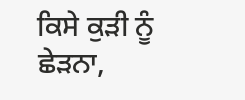ਕਿਸੇ ਕੁੜੀ ਨੂੰ ਛੇੜਨਾ,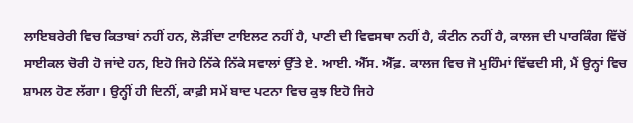ਲਾਇਬਰੇਰੀ ਵਿਚ ਕਿਤਾਬਾਂ ਨਹੀਂ ਹਨ, ਲੋੜੀਂਦਾ ਟਾਇਲਟ ਨਹੀਂ ਹੈ, ਪਾਣੀ ਦੀ ਵਿਵਸਥਾ ਨਹੀਂ ਹੈ, ਕੰਟੀਨ ਨਹੀਂ ਹੈ, ਕਾਲਜ ਦੀ ਪਾਰਕਿੰਗ ਵਿੱਚੋਂ ਸਾਈਕਲ ਚੋਰੀ ਹੋ ਜਾਂਦੇ ਹਨ, ਇਹੋ ਜਿਹੇ ਨਿੱਕੇ ਨਿੱਕੇ ਸਵਾਲਾਂ ਉੱਤੇ ਏ. ਆਈ. ਐੱਸ. ਐੱਫ਼. ਕਾਲਜ ਵਿਚ ਜੋ ਮੁਹਿੰਮਾਂ ਵਿੱਢਦੀ ਸੀ, ਮੈਂ ਉਨ੍ਹਾਂ ਵਿਚ ਸ਼ਾਮਲ ਹੋਣ ਲੱਗਾ। ਉਨ੍ਹੀਂ ਹੀ ਦਿਨੀਂ, ਕਾਫ਼ੀ ਸਮੇਂ ਬਾਦ ਪਟਨਾ ਵਿਚ ਕੁਝ ਇਹੋ ਜਿਹੇ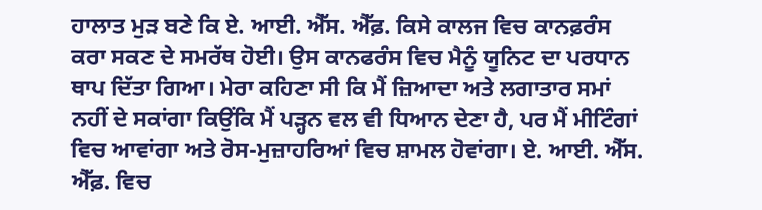ਹਾਲਾਤ ਮੁੜ ਬਣੇ ਕਿ ਏ. ਆਈ. ਐੱਸ. ਐੱਫ਼. ਕਿਸੇ ਕਾਲਜ ਵਿਚ ਕਾਨਫ਼ਰੰਸ ਕਰਾ ਸਕਣ ਦੇ ਸਮਰੱਥ ਹੋਈ। ਉਸ ਕਾਨਫਰੰਸ ਵਿਚ ਮੈਨੂੰ ਯੂਨਿਟ ਦਾ ਪਰਧਾਨ ਥਾਪ ਦਿੱਤਾ ਗਿਆ। ਮੇਰਾ ਕਹਿਣਾ ਸੀ ਕਿ ਮੈਂ ਜ਼ਿਆਦਾ ਅਤੇ ਲਗਾਤਾਰ ਸਮਾਂ ਨਹੀਂ ਦੇ ਸਕਾਂਗਾ ਕਿਉਂਕਿ ਮੈਂ ਪੜ੍ਹਨ ਵਲ ਵੀ ਧਿਆਨ ਦੇਣਾ ਹੈ, ਪਰ ਮੈਂ ਮੀਟਿੰਗਾਂ ਵਿਚ ਆਵਾਂਗਾ ਅਤੇ ਰੋਸ-ਮੁਜ਼ਾਹਰਿਆਂ ਵਿਚ ਸ਼ਾਮਲ ਹੋਵਾਂਗਾ। ਏ. ਆਈ. ਐੱਸ. ਐੱਫ਼. ਵਿਚ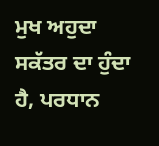ਮੁਖ ਅਹੁਦਾ ਸਕੱਤਰ ਦਾ ਹੁੰਦਾ ਹੈ, ਪਰਧਾਨ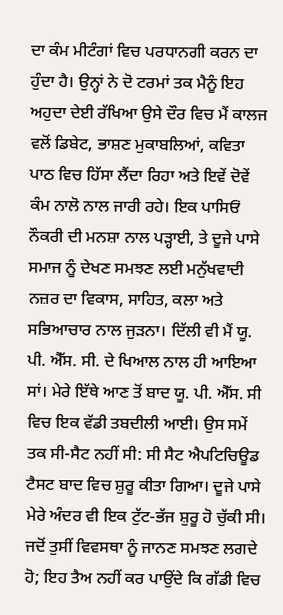ਦਾ ਕੰਮ ਮੀਟੰਗਾਂ ਵਿਚ ਪਰਧਾਨਗੀ ਕਰਨ ਦਾ ਹੁੰਦਾ ਹੈ। ਉਨ੍ਹਾਂ ਨੇ ਦੋ ਟਰਮਾਂ ਤਕ ਮੈਨੂੰ ਇਹ ਅਹੁਦਾ ਦੇਈ ਰੱਖਿਆ ਉਸੇ ਦੌਰ ਵਿਚ ਮੈਂ ਕਾਲਜ ਵਲੋਂ ਡਿਬੇਟ, ਭਾਸ਼ਣ ਮੁਕਾਬਲਿਆਂ, ਕਵਿਤਾ ਪਾਠ ਵਿਚ ਹਿੱਸਾ ਲੈਂਦਾ ਰਿਹਾ ਅਤੇ ਇਵੇਂ ਦੋਵੇਂ ਕੰਮ ਨਾਲੋ ਨਾਲ ਜਾਰੀ ਰਹੇ। ਇਕ ਪਾਸਿਓਂ ਨੌਕਰੀ ਦੀ ਮਨਸ਼ਾ ਨਾਲ ਪੜ੍ਹਾਈ, ਤੇ ਦੂਜੇ ਪਾਸੇ ਸਮਾਜ ਨੂੰ ਦੇਖਣ ਸਮਝਣ ਲਈ ਮਨੁੱਖਵਾਦੀ ਨਜ਼ਰ ਦਾ ਵਿਕਾਸ, ਸਾਹਿਤ, ਕਲਾ ਅਤੇ ਸਭਿਆਚਾਰ ਨਾਲ ਜੁੜਨਾ। ਦਿੱਲੀ ਵੀ ਮੈਂ ਯੂ. ਪੀ. ਐੱਸ. ਸੀ. ਦੇ ਖਿਆਲ ਨਾਲ ਹੀ ਆਇਆ ਸਾਂ। ਮੇਰੇ ਇੱਥੇ ਆਣ ਤੋਂ ਬਾਦ ਯੂ. ਪੀ. ਐੱਸ. ਸੀ ਵਿਚ ਇਕ ਵੱਡੀ ਤਬਦੀਲੀ ਆਈ। ਉਸ ਸਮੇਂ ਤਕ ਸੀ-ਸੈਟ ਨਹੀਂ ਸੀ: ਸੀ ਸੈਟ ਐਪਟਿਚਿਊਡ ਟੈਸਟ ਬਾਦ ਵਿਚ ਸ਼ੁਰੂ ਕੀਤਾ ਗਿਆ। ਦੂਜੇ ਪਾਸੇ ਮੇਰੇ ਅੰਦਰ ਵੀ ਇਕ ਟੁੱਟ-ਭੱਜ ਸ਼ੁਰੂ ਹੋ ਚੁੱਕੀ ਸੀ। ਜਦੋਂ ਤੁਸੀਂ ਵਿਵਸਥਾ ਨੂੰ ਜਾਨਣ ਸਮਝਣ ਲਗਦੇ ਹੋ; ਇਹ ਤੈਅ ਨਹੀਂ ਕਰ ਪਾਉਂਦੇ ਕਿ ਗੱਡੀ ਵਿਚ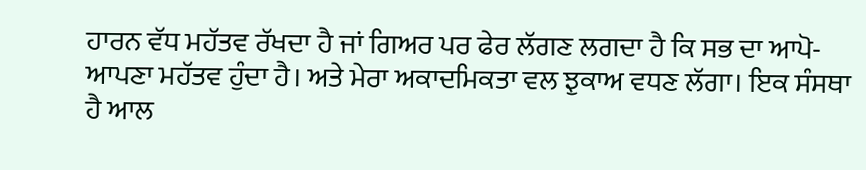ਹਾਰਨ ਵੱਧ ਮਹੱਤਵ ਰੱਖਦਾ ਹੈ ਜਾਂ ਗਿਅਰ ਪਰ ਫੇਰ ਲੱਗਣ ਲਗਦਾ ਹੈ ਕਿ ਸਭ ਦਾ ਆਪੋ-ਆਪਣਾ ਮਹੱਤਵ ਹੁੰਦਾ ਹੈ। ਅਤੇ ਮੇਰਾ ਅਕਾਦਮਿਕਤਾ ਵਲ ਝੁਕਾਅ ਵਧਣ ਲੱਗਾ। ਇਕ ਸੰਸਥਾ ਹੈ ਆਲ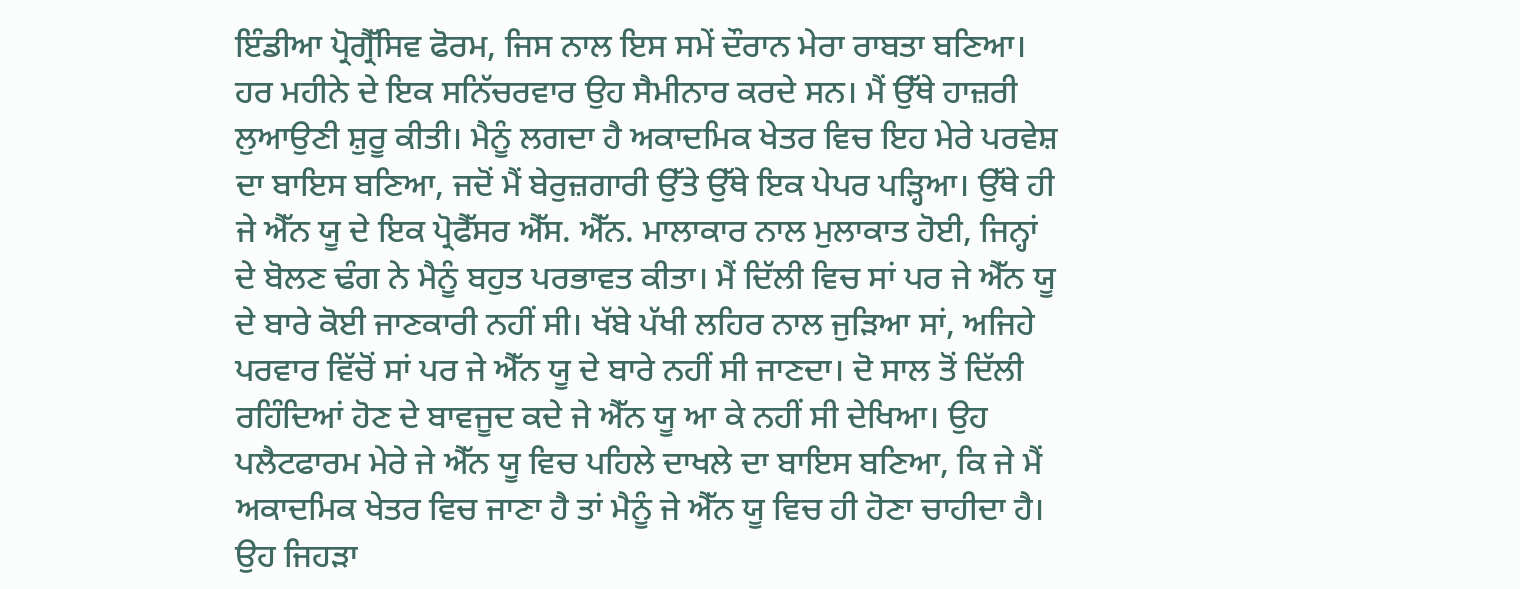ਇੰਡੀਆ ਪ੍ਰੋਗ੍ਰੈੱਸਿਵ ਫੋਰਮ, ਜਿਸ ਨਾਲ ਇਸ ਸਮੇਂ ਦੌਰਾਨ ਮੇਰਾ ਰਾਬਤਾ ਬਣਿਆ। ਹਰ ਮਹੀਨੇ ਦੇ ਇਕ ਸਨਿੱਚਰਵਾਰ ਉਹ ਸੈਮੀਨਾਰ ਕਰਦੇ ਸਨ। ਮੈਂ ਉੱਥੇ ਹਾਜ਼ਰੀ ਲੁਆਉਣੀ ਸ਼ੁਰੂ ਕੀਤੀ। ਮੈਨੂੰ ਲਗਦਾ ਹੈ ਅਕਾਦਮਿਕ ਖੇਤਰ ਵਿਚ ਇਹ ਮੇਰੇ ਪਰਵੇਸ਼ ਦਾ ਬਾਇਸ ਬਣਿਆ, ਜਦੋਂ ਮੈਂ ਬੇਰੁਜ਼ਗਾਰੀ ਉੱਤੇ ਉੱਥੇ ਇਕ ਪੇਪਰ ਪੜ੍ਹਿਆ। ਉੱਥੇ ਹੀ ਜੇ ਐੱਨ ਯੂ ਦੇ ਇਕ ਪ੍ਰੋਫੈੱਸਰ ਐੱਸ. ਐੱਨ. ਮਾਲਾਕਾਰ ਨਾਲ ਮੁਲਾਕਾਤ ਹੋਈ, ਜਿਨ੍ਹਾਂ ਦੇ ਬੋਲਣ ਢੰਗ ਨੇ ਮੈਨੂੰ ਬਹੁਤ ਪਰਭਾਵਤ ਕੀਤਾ। ਮੈਂ ਦਿੱਲੀ ਵਿਚ ਸਾਂ ਪਰ ਜੇ ਐੱਨ ਯੂ ਦੇ ਬਾਰੇ ਕੋਈ ਜਾਣਕਾਰੀ ਨਹੀਂ ਸੀ। ਖੱਬੇ ਪੱਖੀ ਲਹਿਰ ਨਾਲ ਜੁੜਿਆ ਸਾਂ, ਅਜਿਹੇ ਪਰਵਾਰ ਵਿੱਚੋਂ ਸਾਂ ਪਰ ਜੇ ਐੱਨ ਯੂ ਦੇ ਬਾਰੇ ਨਹੀਂ ਸੀ ਜਾਣਦਾ। ਦੋ ਸਾਲ ਤੋਂ ਦਿੱਲੀ ਰਹਿੰਦਿਆਂ ਹੋਣ ਦੇ ਬਾਵਜੂਦ ਕਦੇ ਜੇ ਐੱਨ ਯੂ ਆ ਕੇ ਨਹੀਂ ਸੀ ਦੇਖਿਆ। ਉਹ ਪਲੈਟਫਾਰਮ ਮੇਰੇ ਜੇ ਐੱਨ ਯੂ ਵਿਚ ਪਹਿਲੇ ਦਾਖਲੇ ਦਾ ਬਾਇਸ ਬਣਿਆ, ਕਿ ਜੇ ਮੈਂ ਅਕਾਦਮਿਕ ਖੇਤਰ ਵਿਚ ਜਾਣਾ ਹੈ ਤਾਂ ਮੈਨੂੰ ਜੇ ਐੱਨ ਯੂ ਵਿਚ ਹੀ ਹੋਣਾ ਚਾਹੀਦਾ ਹੈ। ਉਹ ਜਿਹੜਾ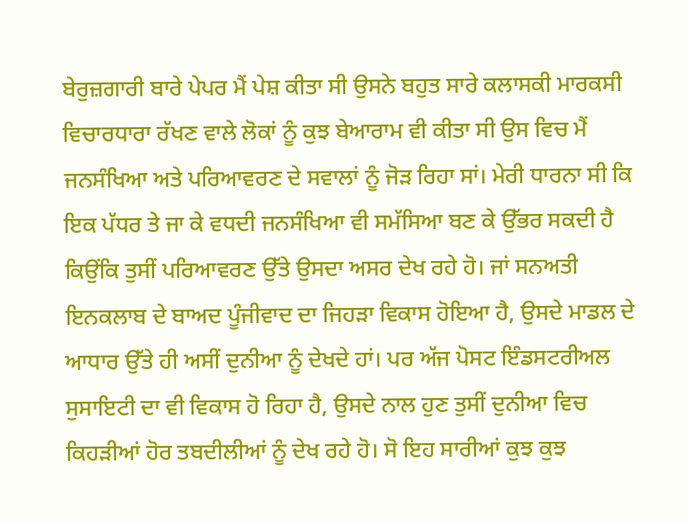ਬੇਰੁਜ਼ਗਾਰੀ ਬਾਰੇ ਪੇਪਰ ਮੈਂ ਪੇਸ਼ ਕੀਤਾ ਸੀ ਉਸਨੇ ਬਹੁਤ ਸਾਰੇ ਕਲਾਸਕੀ ਮਾਰਕਸੀ ਵਿਚਾਰਧਾਰਾ ਰੱਖਣ ਵਾਲੇ ਲੋਕਾਂ ਨੂੰ ਕੁਝ ਬੇਆਰਾਮ ਵੀ ਕੀਤਾ ਸੀ ਉਸ ਵਿਚ ਮੈਂ ਜਨਸੰਖਿਆ ਅਤੇ ਪਰਿਆਵਰਣ ਦੇ ਸਵਾਲਾਂ ਨੂੰ ਜੋੜ ਰਿਹਾ ਸਾਂ। ਮੇਰੀ ਧਾਰਨਾ ਸੀ ਕਿ ਇਕ ਪੱਧਰ ਤੇ ਜਾ ਕੇ ਵਧਦੀ ਜਨਸੰਖਿਆ ਵੀ ਸਮੱਸਿਆ ਬਣ ਕੇ ਉੱਭਰ ਸਕਦੀ ਹੈ ਕਿਉਂਕਿ ਤੁਸੀਂ ਪਰਿਆਵਰਣ ਉੱਤੇ ਉਸਦਾ ਅਸਰ ਦੇਖ ਰਹੇ ਹੋ। ਜਾਂ ਸਨਅਤੀ ਇਨਕਲਾਬ ਦੇ ਬਾਅਦ ਪੂੰਜੀਵਾਦ ਦਾ ਜਿਹੜਾ ਵਿਕਾਸ ਹੋਇਆ ਹੈ, ਉਸਦੇ ਮਾਡਲ ਦੇ ਆਧਾਰ ਉੱਤੇ ਹੀ ਅਸੀਂ ਦੁਨੀਆ ਨੂੰ ਦੇਖਦੇ ਹਾਂ। ਪਰ ਅੱਜ ਪੋਸਟ ਇੰਡਸਟਰੀਅਲ ਸੁਸਾਇਟੀ ਦਾ ਵੀ ਵਿਕਾਸ ਹੋ ਰਿਹਾ ਹੈ, ਉਸਦੇ ਨਾਲ ਹੁਣ ਤੁਸੀਂ ਦੁਨੀਆ ਵਿਚ ਕਿਹੜੀਆਂ ਹੋਰ ਤਬਦੀਲੀਆਂ ਨੂੰ ਦੇਖ ਰਹੇ ਹੋ। ਸੋ ਇਹ ਸਾਰੀਆਂ ਕੁਝ ਕੁਝ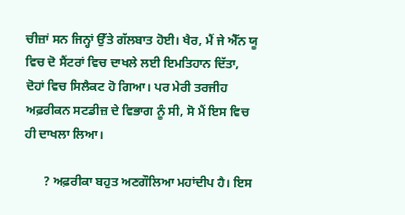ਚੀਜ਼ਾਂ ਸਨ ਜਿਨ੍ਹਾਂ ਉੱਤੇ ਗੱਲਬਾਤ ਹੋਈ। ਖੈਰ, ਮੈਂ ਜੇ ਐੱਨ ਯੂ ਵਿਚ ਦੋ ਸੈਂਟਰਾਂ ਵਿਚ ਦਾਖਲੇ ਲਈ ਇਮਤਿਹਾਨ ਦਿੱਤਾ, ਦੋਹਾਂ ਵਿਚ ਸਿਲੈਕਟ ਹੋ ਗਿਆ। ਪਰ ਮੇਰੀ ਤਰਜੀਹ ਅਫ਼ਰੀਕਨ ਸਟਡੀਜ਼ ਦੇ ਵਿਭਾਗ ਨੂੰ ਸੀ, ਸੋ ਮੈਂ ਇਸ ਵਿਚ ਹੀ ਦਾਖਲਾ ਲਿਆ।

      ? ਅਫ਼ਰੀਕਾ ਬਹੁਤ ਅਣਗੌਲਿਆ ਮਹਾਂਦੀਪ ਹੈ। ਇਸ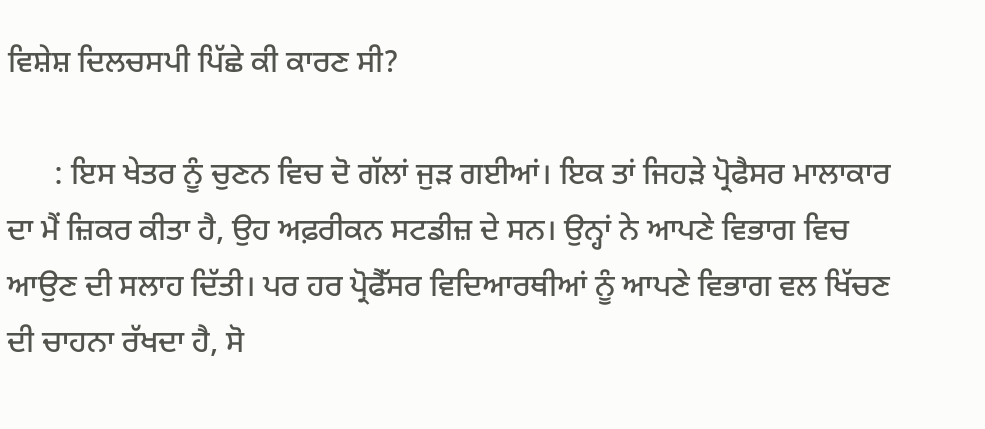ਵਿਸ਼ੇਸ਼ ਦਿਲਚਸਪੀ ਪਿੱਛੇ ਕੀ ਕਾਰਣ ਸੀ?

      : ਇਸ ਖੇਤਰ ਨੂੰ ਚੁਣਨ ਵਿਚ ਦੋ ਗੱਲਾਂ ਜੁੜ ਗਈਆਂ। ਇਕ ਤਾਂ ਜਿਹੜੇ ਪ੍ਰੋਫੈਸਰ ਮਾਲਾਕਾਰ ਦਾ ਮੈਂ ਜ਼ਿਕਰ ਕੀਤਾ ਹੈ, ਉਹ ਅਫ਼ਰੀਕਨ ਸਟਡੀਜ਼ ਦੇ ਸਨ। ਉਨ੍ਹਾਂ ਨੇ ਆਪਣੇ ਵਿਭਾਗ ਵਿਚ ਆਉਣ ਦੀ ਸਲਾਹ ਦਿੱਤੀ। ਪਰ ਹਰ ਪ੍ਰੋਫੈੱਸਰ ਵਿਦਿਆਰਥੀਆਂ ਨੂੰ ਆਪਣੇ ਵਿਭਾਗ ਵਲ ਖਿੱਚਣ ਦੀ ਚਾਹਨਾ ਰੱਖਦਾ ਹੈ, ਸੋ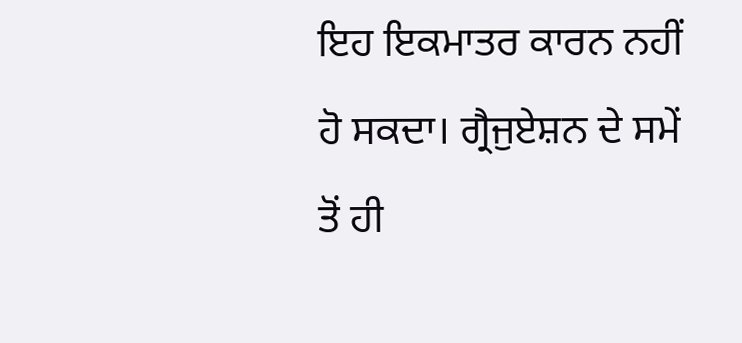ਇਹ ਇਕਮਾਤਰ ਕਾਰਨ ਨਹੀਂ ਹੋ ਸਕਦਾ। ਗ੍ਰੈਜੁਏਸ਼ਨ ਦੇ ਸਮੇਂ ਤੋਂ ਹੀ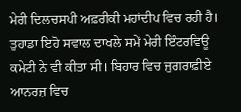ਮੇਰੀ ਦਿਲਚਸਪੀ ਅਫ਼ਰੀਕੀ ਮਹਾਂਦੀਪ ਵਿਚ ਰਹੀ ਹੈ। ਤੁਹਾਡਾ ਇਹੋ ਸਵਾਲ ਦਾਖਲੇ ਸਮੇਂ ਮੇਰੀ ਇੰਟਰਵਿਊ ਕਮੇਟੀ ਨੇ ਵੀ ਕੀਤਾ ਸੀ। ਬਿਹਾਰ ਵਿਚ ਜੁਗਰਾਫ਼ੀਏ ਆਨਰਜ਼ ਵਿਚ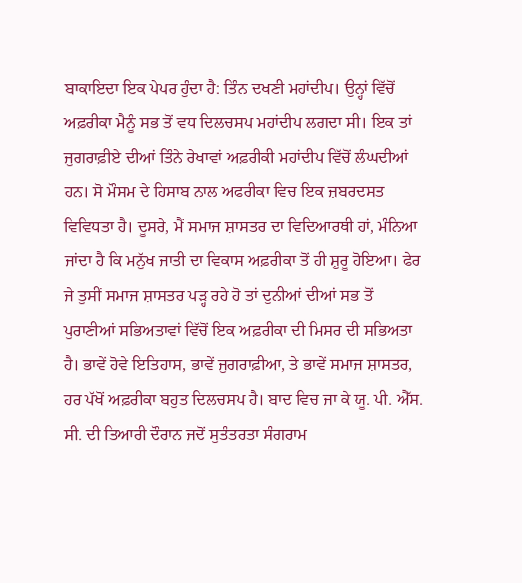ਬਾਕਾਇਦਾ ਇਕ ਪੇਪਰ ਹੁੰਦਾ ਹੈ: ਤਿੰਨ ਦਖਣੀ ਮਹਾਂਦੀਪ। ਉਨ੍ਹਾਂ ਵਿੱਚੋਂ ਅਫ਼ਰੀਕਾ ਮੈਨੂੰ ਸਭ ਤੋਂ ਵਧ ਦਿਲਚਸਪ ਮਹਾਂਦੀਪ ਲਗਦਾ ਸੀ। ਇਕ ਤਾਂ ਜੁਗਰਾਫ਼ੀਏ ਦੀਆਂ ਤਿੰਨੇ ਰੇਖਾਵਾਂ ਅਫ਼ਰੀਕੀ ਮਹਾਂਦੀਪ ਵਿੱਚੋਂ ਲੰਘਦੀਆਂ ਹਨ। ਸੋ ਮੌਸਮ ਦੇ ਹਿਸਾਬ ਨਾਲ ਅਫਰੀਕਾ ਵਿਚ ਇਕ ਜ਼ਬਰਦਸਤ ਵਿਵਿਧਤਾ ਹੈ। ਦੂਸਰੇ, ਮੈਂ ਸਮਾਜ ਸ਼ਾਸਤਰ ਦਾ ਵਿਦਿਆਰਥੀ ਹਾਂ, ਮੰਨਿਆ ਜਾਂਦਾ ਹੈ ਕਿ ਮਨੁੱਖ ਜਾਤੀ ਦਾ ਵਿਕਾਸ ਅਫ਼ਰੀਕਾ ਤੋਂ ਹੀ ਸ਼ੁਰੂ ਹੋਇਆ। ਫੇਰ ਜੇ ਤੁਸੀਂ ਸਮਾਜ ਸ਼ਾਸਤਰ ਪੜ੍ਹ ਰਹੇ ਹੋ ਤਾਂ ਦੁਨੀਆਂ ਦੀਆਂ ਸਭ ਤੋਂ ਪੁਰਾਣੀਆਂ ਸਭਿਅਤਾਵਾਂ ਵਿੱਚੋਂ ਇਕ ਅਫ਼ਰੀਕਾ ਦੀ ਮਿਸਰ ਦੀ ਸਭਿਅਤਾ ਹੈ। ਭਾਵੇਂ ਹੋਵੇ ਇਤਿਹਾਸ, ਭਾਵੇਂ ਜੁਗਰਾਫ਼ੀਆ, ਤੇ ਭਾਵੇਂ ਸਮਾਜ ਸ਼ਾਸਤਰ, ਹਰ ਪੱਖੋਂ ਅਫ਼ਰੀਕਾ ਬਹੁਤ ਦਿਲਚਸਪ ਹੈ। ਬਾਦ ਵਿਚ ਜਾ ਕੇ ਯੂ. ਪੀ. ਐੱਸ. ਸੀ. ਦੀ ਤਿਆਰੀ ਦੌਰਾਨ ਜਦੋਂ ਸੁਤੰਤਰਤਾ ਸੰਗਰਾਮ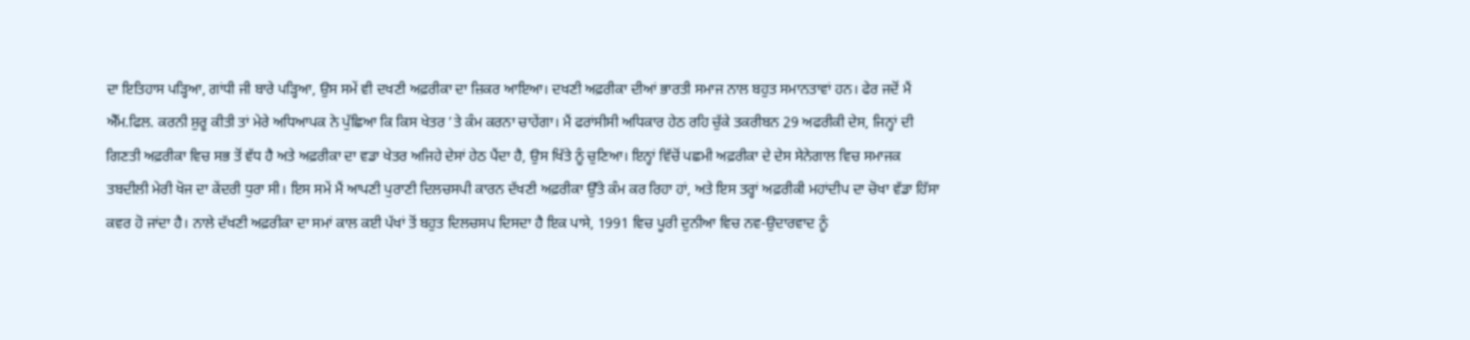ਦਾ ਇਤਿਹਾਸ ਪੜ੍ਹਿਆ, ਗਾਂਧੀ ਜੀ ਬਾਰੇ ਪੜ੍ਹਿਆ, ਉਸ ਸਮੇਂ ਵੀ ਦਖਣੀ ਅਫ਼ਰੀਕਾ ਦਾ ਜ਼ਿਕਰ ਆਇਆ। ਦਖਣੀ ਅਫ਼ਰੀਕਾ ਦੀਆਂ ਭਾਰਤੀ ਸਮਾਜ ਨਾਲ ਬਹੁਤ ਸਮਾਨਤਾਵਾਂ ਹਨ। ਫੇਰ ਜਦੋਂ ਮੈਂ ਐੱਮ.ਫਿਲ. ਕਰਨੀ ਸ਼ੁਰੂ ਕੀਤੀ ਤਾਂ ਮੇਰੇ ਅਧਿਆਪਕ ਨੇ ਪੁੱਛਿਆ ਕਿ ਕਿਸ ਖੇਤਰ ’ਤੇ ਕੰਮ ਕਰਨਾ ਚਾਹੇਂਗਾ। ਮੈਂ ਫਰਾਂਸੀਸੀ ਅਧਿਕਾਰ ਹੇਠ ਰਹਿ ਚੁੱਕੇ ਤਕਰੀਬਨ 29 ਅਫਰੀਕੀ ਦੇਸ, ਜਿਨ੍ਹਾਂ ਦੀ ਗਿਣਤੀ ਅਫ਼ਰੀਕਾ ਵਿਚ ਸਭ ਤੋਂ ਵੱਧ ਹੈ ਅਤੇ ਅਫ਼ਰੀਕਾ ਦਾ ਵਡਾ ਖੇਤਰ ਅਜਿਹੇ ਦੇਸਾਂ ਹੇਠ ਪੈਂਦਾ ਹੈ, ਉਸ ਖਿੱਤੇ ਨੂੰ ਚੁਣਿਆ। ਇਨ੍ਹਾਂ ਵਿੱਚੋਂ ਪਛਮੀ ਅਫ਼ਰੀਕਾ ਦੇ ਦੇਸ ਸੇਨੇਗਾਲ ਵਿਚ ਸਮਾਜਕ ਤਬਦੀਲੀ ਮੇਰੀ ਖੋਜ ਦਾ ਕੇਂਦਰੀ ਧੁਰਾ ਸੀ। ਇਸ ਸਮੇਂ ਮੈਂ ਆਪਣੀ ਪੁਰਾਣੀ ਦਿਲਚਸਪੀ ਕਾਰਨ ਦੱਖਣੀ ਅਫ਼ਰੀਕਾ ਉੱਤੇ ਕੰਮ ਕਰ ਰਿਹਾ ਹਾਂ, ਅਤੇ ਇਸ ਤਰ੍ਹਾਂ ਅਫ਼ਰੀਕੀ ਮਹਾਂਦੀਪ ਦਾ ਚੋਖਾ ਵੱਡਾ ਹਿੱਸਾ ਕਵਰ ਹੋ ਜਾਂਦਾ ਹੈ। ਨਾਲੇ ਦੱਖਣੀ ਅਫ਼ਰੀਕਾ ਦਾ ਸਮਾਂ ਕਾਲ ਕਈ ਪੱਖਾਂ ਤੋਂ ਬਹੁਤ ਦਿਲਚਸਪ ਦਿਸਦਾ ਹੈ ਇਕ ਪਾਸੇ, 1991 ਵਿਚ ਪੂਰੀ ਦੁਨੀਆ ਵਿਚ ਨਵ-ਉਦਾਰਵਾਦ ਨੂੰ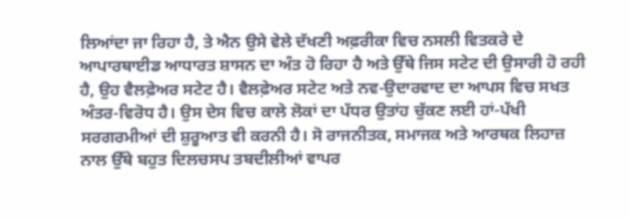ਲਿਆਂਦਾ ਜਾ ਰਿਹਾ ਹੈ, ਤੇ ਐਨ ਉਸੇ ਵੇਲੇ ਦੱਖਣੀ ਅਫ਼ਰੀਕਾ ਵਿਚ ਨਸਲੀ ਵਿਤਕਰੇ ਦੇ ਆਪਾਰਥਾਈਡ ਆਧਾਰਤ ਸ਼ਾਸਨ ਦਾ ਅੰਤ ਹੋ ਰਿਹਾ ਹੈ ਅਤੇ ਉੱਥੇ ਜਿਸ ਸਟੇਟ ਦੀ ਉਸਾਰੀ ਹੋ ਰਹੀ ਹੈ, ਉਹ ਵੈਲਫ਼ੇਅਰ ਸਟੇਟ ਹੈ। ਵੈਲਫ਼ੇਅਰ ਸਟੇਟ ਅਤੇ ਨਵ-ਉਦਾਰਵਾਦ ਦਾ ਆਪਸ ਵਿਚ ਸਖਤ ਅੰਤਰ-ਵਿਰੋਧ ਹੈ। ਉਸ ਦੇਸ ਵਿਚ ਕਾਲੇ ਲੋਕਾਂ ਦਾ ਪੱਧਰ ਉਤਾਂਹ ਚੁੱਕਣ ਲਈ ਹਾਂ-ਪੱਖੀ ਸਰਗਰਮੀਆਂ ਦੀ ਸ਼ੁਰੂਆਤ ਵੀ ਕਰਨੀ ਹੈ। ਸੋ ਰਾਜਨੀਤਕ, ਸਮਾਜਕ ਅਤੇ ਆਰਥਕ ਲਿਹਾਜ਼ ਨਾਲ ਉੱਥੇ ਬਹੁਤ ਦਿਲਚਸਪ ਤਬਦੀਲੀਆਂ ਵਾਪਰ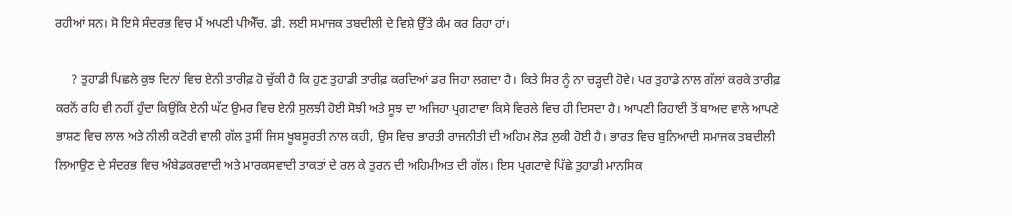ਰਹੀਆਂ ਸਨ। ਸੋ ਇਸੇ ਸੰਦਰਭ ਵਿਚ ਮੈਂ ਅਪਣੀ ਪੀਐੱਚ. ਡੀ. ਲਈ ਸਮਾਜਕ ਤਬਦੀਲੀ ਦੇ ਵਿਸ਼ੇ ਉੱਤੇ ਕੰਮ ਕਰ ਰਿਹਾ ਹਾਂ।

     ? ਤੁਹਾਡੀ ਪਿਛਲੇ ਕੁਝ ਦਿਨਾਂ ਵਿਚ ਏਨੀ ਤਾਰੀਫ਼ ਹੋ ਚੁੱਕੀ ਹੈ ਕਿ ਹੁਣ ਤੁਹਾਡੀ ਤਾਰੀਫ਼ ਕਰਦਿਆਂ ਡਰ ਜਿਹਾ ਲਗਦਾ ਹੈ। ਕਿਤੇ ਸਿਰ ਨੂੰ ਨਾ ਚੜ੍ਹਦੀ ਹੋਵੇ। ਪਰ ਤੁਹਾਡੇ ਨਾਲ ਗੱਲਾਂ ਕਰਕੇ ਤਾਰੀਫ਼ ਕਰਨੋਂ ਰਹਿ ਵੀ ਨਹੀਂ ਹੁੰਦਾ ਕਿਉਂਕਿ ਏਨੀ ਘੱਟ ਉਮਰ ਵਿਚ ਏਨੀ ਸੁਲਝੀ ਹੋਈ ਸੋਝੀ ਅਤੇ ਸੂਝ ਦਾ ਅਜਿਹਾ ਪ੍ਰਗਟਾਵਾ ਕਿਸੇ ਵਿਰਲੇ ਵਿਚ ਹੀ ਦਿਸਦਾ ਹੈ। ਆਪਣੀ ਰਿਹਾਈ ਤੋਂ ਬਾਅਦ ਵਾਲੇ ਆਪਣੇ ਭਾਸ਼ਣ ਵਿਚ ਲਾਲ ਅਤੇ ਨੀਲੀ ਕਟੋਰੀ ਵਾਲੀ ਗੱਲ ਤੁਸੀਂ ਜਿਸ ਖੂਬਸੂਰਤੀ ਨਾਲ ਕਹੀ, ਉਸ ਵਿਚ ਭਾਰਤੀ ਰਾਜਨੀਤੀ ਦੀ ਅਹਿਮ ਲੋੜ ਲੁਕੀ ਹੋਈ ਹੈ। ਭਾਰਤ ਵਿਚ ਬੁਨਿਆਦੀ ਸਮਾਜਕ ਤਬਦੀਲੀ ਲਿਆਉਣ ਦੇ ਸੰਦਰਭ ਵਿਚ ਅੰਬੇਡਕਰਵਾਦੀ ਅਤੇ ਮਾਰਕਸਵਾਦੀ ਤਾਕਤਾਂ ਦੇ ਰਲ ਕੇ ਤੁਰਨ ਦੀ ਅਹਿਮੀਅਤ ਦੀ ਗੱਲ। ਇਸ ਪ੍ਰਗਟਾਵੇ ਪਿੱਛੇ ਤੁਹਾਡੀ ਮਾਨਸਿਕ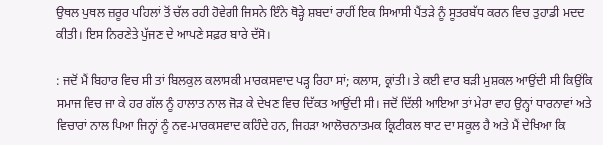ਉਥਲ ਪੁਥਲ ਜ਼ਰੂਰ ਪਹਿਲਾਂ ਤੋਂ ਚੱਲ ਰਹੀ ਹੋਵੇਗੀ ਜਿਸਨੇ ਇੰਨੇ ਥੋੜ੍ਹੇ ਸ਼ਬਦਾਂ ਰਾਹੀਂ ਇਕ ਸਿਆਸੀ ਪੈਂਤੜੇ ਨੂੰ ਸੂਤਰਬੱਧ ਕਰਨ ਵਿਚ ਤੁਹਾਡੀ ਮਦਦ ਕੀਤੀ। ਇਸ ਨਿਰਣੇਤੇ ਪੁੱਜਣ ਦੇ ਆਪਣੇ ਸਫ਼ਰ ਬਾਰੇ ਦੱਸੋ।

: ਜਦੋਂ ਮੈਂ ਬਿਹਾਰ ਵਿਚ ਸੀ ਤਾਂ ਬਿਲਕੁਲ ਕਲਾਸਕੀ ਮਾਰਕਸਵਾਦ ਪੜ੍ਹ ਰਿਹਾ ਸਾਂ; ਕਲਾਸ, ਕ੍ਰਾਂਤੀ। ਤੇ ਕਈ ਵਾਰ ਬੜੀ ਮੁਸ਼ਕਲ ਆਉਂਦੀ ਸੀ ਕਿਉਂਕਿ ਸਮਾਜ ਵਿਚ ਜਾ ਕੇ ਹਰ ਗੱਲ ਨੂੰ ਹਾਲਾਤ ਨਾਲ ਜੋੜ ਕੇ ਦੇਖਣ ਵਿਚ ਦਿੱਕਤ ਆਉਂਦੀ ਸੀ। ਜਦੋਂ ਦਿੱਲੀ ਆਇਆ ਤਾਂ ਮੇਰਾ ਵਾਹ ਉਨ੍ਹਾਂ ਧਾਰਨਾਵਾਂ ਅਤੇ ਵਿਚਾਰਾਂ ਨਾਲ ਪਿਆ ਜਿਨ੍ਹਾਂ ਨੂੰ ਨਵ-ਮਾਰਕਸਵਾਦ ਕਹਿੰਦੇ ਹਨ, ਜਿਹੜਾ ਆਲੋਚਨਾਤਮਕ ਕ੍ਰਿਟੀਕਲ ਥਾਟ ਦਾ ਸਕੂਲ ਹੈ ਅਤੇ ਮੈਂ ਦੇਖਿਆ ਕਿ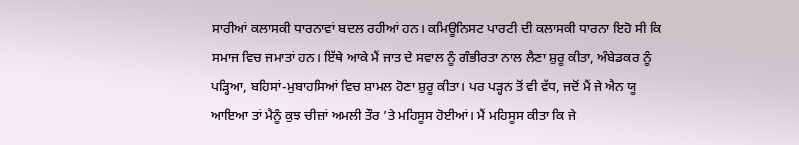ਸਾਰੀਆਂ ਕਲਾਸਕੀ ਧਾਰਨਾਵਾਂ ਬਦਲ ਰਹੀਆਂ ਹਨ। ਕਮਿਊਨਿਸਟ ਪਾਰਟੀ ਦੀ ਕਲਾਸਕੀ ਧਾਰਨਾ ਇਹੋ ਸੀ ਕਿ ਸਮਾਜ ਵਿਚ ਜਮਾਤਾਂ ਹਨ। ਇੱਥੇ ਆਕੇ ਮੈਂ ਜਾਤ ਦੇ ਸਵਾਲ ਨੂੰ ਗੰਭੀਰਤਾ ਨਾਲ ਲੈਣਾ ਸ਼ੁਰੂ ਕੀਤਾ, ਅੰਬੇਡਕਰ ਨੂੰ ਪੜ੍ਹਿਆ, ਬਹਿਸਾਂ-ਮੁਬਾਹਸਿਆਂ ਵਿਚ ਸ਼ਾਮਲ ਹੋਣਾ ਸ਼ੁਰੂ ਕੀਤਾ। ਪਰ ਪੜ੍ਹਨ ਤੋਂ ਵੀ ਵੱਧ, ਜਦੋਂ ਮੈਂ ਜੇ ਐਨ ਯੂ ਆਇਆ ਤਾਂ ਮੈਨੂੰ ਕੁਝ ਚੀਜ਼ਾਂ ਅਮਲੀ ਤੌਰ ’ਤੇ ਮਹਿਸੂਸ ਹੋਈਆਂ। ਮੈਂ ਮਹਿਸੂਸ ਕੀਤਾ ਕਿ ਜੇ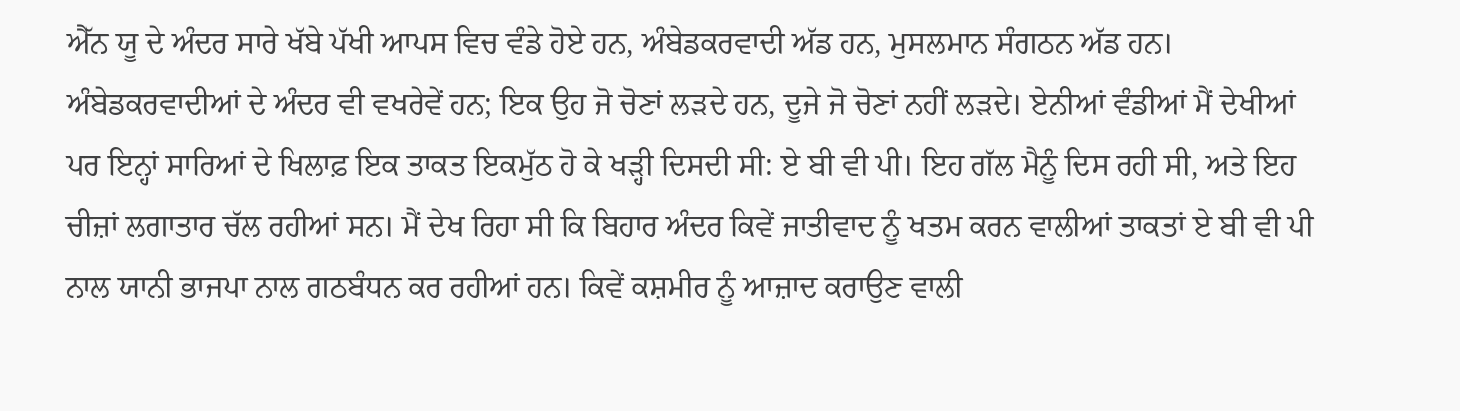ਐੱਨ ਯੂ ਦੇ ਅੰਦਰ ਸਾਰੇ ਖੱਬੇ ਪੱਖੀ ਆਪਸ ਵਿਚ ਵੰਡੇ ਹੋਏ ਹਨ, ਅੰਬੇਡਕਰਵਾਦੀ ਅੱਡ ਹਨ, ਮੁਸਲਮਾਨ ਸੰਗਠਨ ਅੱਡ ਹਨ। ਅੰਬੇਡਕਰਵਾਦੀਆਂ ਦੇ ਅੰਦਰ ਵੀ ਵਖਰੇਵੇਂ ਹਨ; ਇਕ ਉਹ ਜੋ ਚੋਣਾਂ ਲੜਦੇ ਹਨ, ਦੂਜੇ ਜੋ ਚੋਣਾਂ ਨਹੀਂ ਲੜਦੇ। ਏਨੀਆਂ ਵੰਡੀਆਂ ਮੈਂ ਦੇਖੀਆਂ ਪਰ ਇਨ੍ਹਾਂ ਸਾਰਿਆਂ ਦੇ ਖਿਲਾਫ਼ ਇਕ ਤਾਕਤ ਇਕਮੁੱਠ ਹੋ ਕੇ ਖੜ੍ਹੀ ਦਿਸਦੀ ਸੀ: ਏ ਬੀ ਵੀ ਪੀ। ਇਹ ਗੱਲ ਮੈਨੂੰ ਦਿਸ ਰਹੀ ਸੀ, ਅਤੇ ਇਹ ਚੀਜ਼ਾਂ ਲਗਾਤਾਰ ਚੱਲ ਰਹੀਆਂ ਸਨ। ਮੈਂ ਦੇਖ ਰਿਹਾ ਸੀ ਕਿ ਬਿਹਾਰ ਅੰਦਰ ਕਿਵੇਂ ਜਾਤੀਵਾਦ ਨੂੰ ਖਤਮ ਕਰਨ ਵਾਲੀਆਂ ਤਾਕਤਾਂ ਏ ਬੀ ਵੀ ਪੀ ਨਾਲ ਯਾਨੀ ਭਾਜਪਾ ਨਾਲ ਗਠਬੰਧਨ ਕਰ ਰਹੀਆਂ ਹਨ। ਕਿਵੇਂ ਕਸ਼ਮੀਰ ਨੂੰ ਆਜ਼ਾਦ ਕਰਾਉਣ ਵਾਲੀ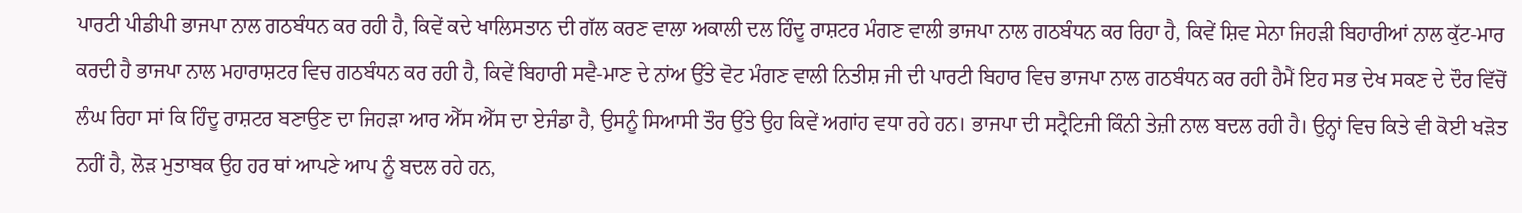ਪਾਰਟੀ ਪੀਡੀਪੀ ਭਾਜਪਾ ਨਾਲ ਗਠਬੰਧਨ ਕਰ ਰਹੀ ਹੈ, ਕਿਵੇਂ ਕਦੇ ਖਾਲਿਸਤਾਨ ਦੀ ਗੱਲ ਕਰਣ ਵਾਲਾ ਅਕਾਲੀ ਦਲ ਹਿੰਦੂ ਰਾਸ਼ਟਰ ਮੰਗਣ ਵਾਲੀ ਭਾਜਪਾ ਨਾਲ ਗਠਬੰਧਨ ਕਰ ਰਿਹਾ ਹੈ, ਕਿਵੇਂ ਸ਼ਿਵ ਸੇਨਾ ਜਿਹੜੀ ਬਿਹਾਰੀਆਂ ਨਾਲ ਕੁੱਟ-ਮਾਰ ਕਰਦੀ ਹੈ ਭਾਜਪਾ ਨਾਲ ਮਹਾਰਾਸ਼ਟਰ ਵਿਚ ਗਠਬੰਧਨ ਕਰ ਰਹੀ ਹੈ, ਕਿਵੇਂ ਬਿਹਾਰੀ ਸਵੈ-ਮਾਣ ਦੇ ਨਾਂਅ ਉੱਤੇ ਵੋਟ ਮੰਗਣ ਵਾਲੀ ਨਿਤੀਸ਼ ਜੀ ਦੀ ਪਾਰਟੀ ਬਿਹਾਰ ਵਿਚ ਭਾਜਪਾ ਨਾਲ ਗਠਬੰਧਨ ਕਰ ਰਹੀ ਹੈਮੈਂ ਇਹ ਸਭ ਦੇਖ ਸਕਣ ਦੇ ਦੌਰ ਵਿੱਚੋਂ ਲੰਘ ਰਿਹਾ ਸਾਂ ਕਿ ਹਿੰਦੂ ਰਾਸ਼ਟਰ ਬਣਾਉਣ ਦਾ ਜਿਹੜਾ ਆਰ ਐੱਸ ਐੱਸ ਦਾ ਏਜੰਡਾ ਹੈ, ਉਸਨੂੰ ਸਿਆਸੀ ਤੌਰ ਉੱਤੇ ਉਹ ਕਿਵੇਂ ਅਗਾਂਹ ਵਧਾ ਰਹੇ ਹਨ। ਭਾਜਪਾ ਦੀ ਸਟ੍ਰੈਟਿਜੀ ਕਿੰਨੀ ਤੇਜ਼ੀ ਨਾਲ ਬਦਲ ਰਹੀ ਹੈ। ਉਨ੍ਹਾਂ ਵਿਚ ਕਿਤੇ ਵੀ ਕੋਈ ਖੜੋਤ ਨਹੀਂ ਹੈ, ਲੋੜ ਮੁਤਾਬਕ ਉਹ ਹਰ ਥਾਂ ਆਪਣੇ ਆਪ ਨੂੰ ਬਦਲ ਰਹੇ ਹਨ,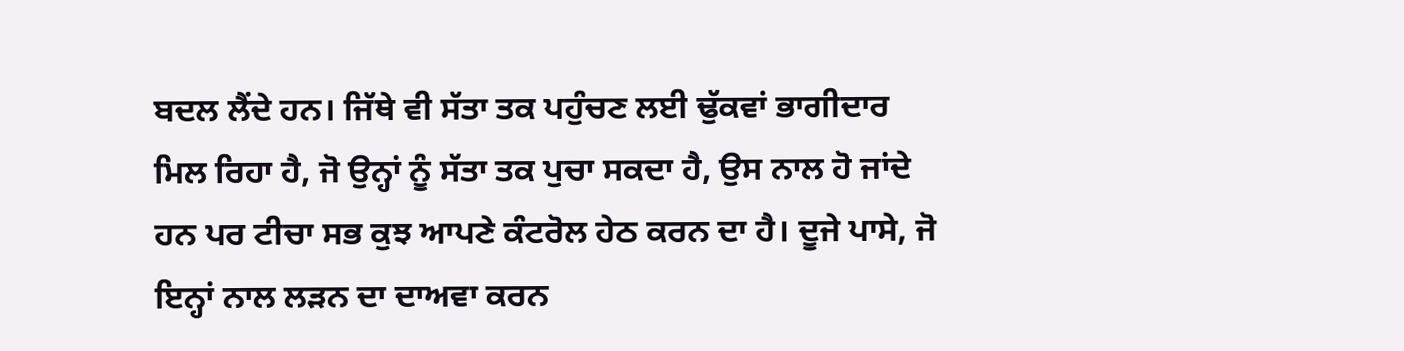ਬਦਲ ਲੈਂਦੇ ਹਨ। ਜਿੱਥੇ ਵੀ ਸੱਤਾ ਤਕ ਪਹੁੰਚਣ ਲਈ ਢੁੱਕਵਾਂ ਭਾਗੀਦਾਰ ਮਿਲ ਰਿਹਾ ਹੈ, ਜੋ ਉਨ੍ਹਾਂ ਨੂੰ ਸੱਤਾ ਤਕ ਪੁਚਾ ਸਕਦਾ ਹੈ, ਉਸ ਨਾਲ ਹੋ ਜਾਂਦੇ ਹਨ ਪਰ ਟੀਚਾ ਸਭ ਕੁਝ ਆਪਣੇ ਕੰਟਰੋਲ ਹੇਠ ਕਰਨ ਦਾ ਹੈ। ਦੂਜੇ ਪਾਸੇ, ਜੋ ਇਨ੍ਹਾਂ ਨਾਲ ਲੜਨ ਦਾ ਦਾਅਵਾ ਕਰਨ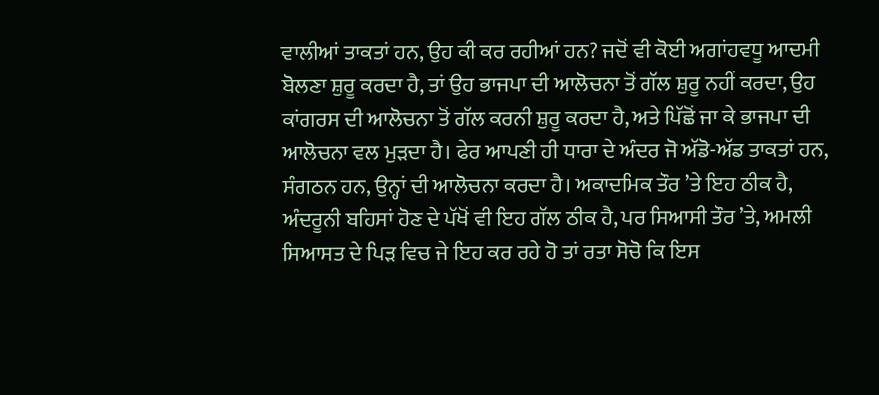ਵਾਲੀਆਂ ਤਾਕਤਾਂ ਹਨ, ਉਹ ਕੀ ਕਰ ਰਹੀਆਂ ਹਨ? ਜਦੋਂ ਵੀ ਕੋਈ ਅਗਾਂਹਵਧੂ ਆਦਮੀ ਬੋਲਣਾ ਸ਼ੁਰੂ ਕਰਦਾ ਹੈ, ਤਾਂ ਉਹ ਭਾਜਪਾ ਦੀ ਆਲੋਚਨਾ ਤੋਂ ਗੱਲ ਸ਼ੁਰੂ ਨਹੀਂ ਕਰਦਾ, ਉਹ ਕਾਂਗਰਸ ਦੀ ਆਲੋਚਨਾ ਤੋਂ ਗੱਲ ਕਰਨੀ ਸ਼ੁਰੂ ਕਰਦਾ ਹੈ, ਅਤੇ ਪਿੱਛੋਂ ਜਾ ਕੇ ਭਾਜਪਾ ਦੀ ਆਲੋਚਨਾ ਵਲ ਮੁੜਦਾ ਹੈ। ਫੇਰ ਆਪਣੀ ਹੀ ਧਾਰਾ ਦੇ ਅੰਦਰ ਜੋ ਅੱਡੋ-ਅੱਡ ਤਾਕਤਾਂ ਹਨ, ਸੰਗਠਨ ਹਨ, ਉਨ੍ਹਾਂ ਦੀ ਆਲੋਚਨਾ ਕਰਦਾ ਹੈ। ਅਕਾਦਮਿਕ ਤੌਰ ’ਤੇ ਇਹ ਠੀਕ ਹੈ, ਅੰਦਰੂਨੀ ਬਹਿਸਾਂ ਹੋਣ ਦੇ ਪੱਖੋਂ ਵੀ ਇਹ ਗੱਲ ਠੀਕ ਹੈ, ਪਰ ਸਿਆਸੀ ਤੌਰ ’ਤੇ, ਅਮਲੀ ਸਿਆਸਤ ਦੇ ਪਿੜ ਵਿਚ ਜੇ ਇਹ ਕਰ ਰਹੇ ਹੋ ਤਾਂ ਰਤਾ ਸੋਚੋ ਕਿ ਇਸ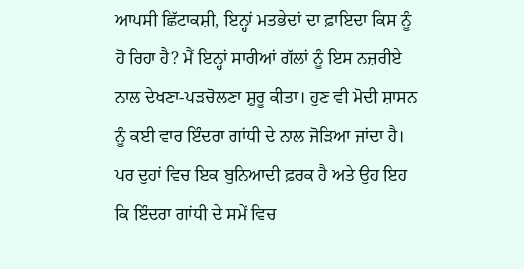ਆਪਸੀ ਛਿੱਟਾਕਸ਼ੀ, ਇਨ੍ਹਾਂ ਮਤਭੇਦਾਂ ਦਾ ਫ਼ਾਇਦਾ ਕਿਸ ਨੂੰ ਹੋ ਰਿਹਾ ਹੈ? ਮੈਂ ਇਨ੍ਹਾਂ ਸਾਰੀਆਂ ਗੱਲਾਂ ਨੂੰ ਇਸ ਨਜ਼ਰੀਏ ਨਾਲ ਦੇਖਣਾ-ਪੜਚੋਲਣਾ ਸ਼ੁਰੂ ਕੀਤਾ। ਹੁਣ ਵੀ ਮੋਦੀ ਸ਼ਾਸਨ ਨੂੰ ਕਈ ਵਾਰ ਇੰਦਰਾ ਗਾਂਧੀ ਦੇ ਨਾਲ ਜੋੜਿਆ ਜਾਂਦਾ ਹੈ। ਪਰ ਦੁਹਾਂ ਵਿਚ ਇਕ ਬੁਨਿਆਦੀ ਫ਼ਰਕ ਹੈ ਅਤੇ ਉਹ ਇਹ ਕਿ ਇੰਦਰਾ ਗਾਂਧੀ ਦੇ ਸਮੇਂ ਵਿਚ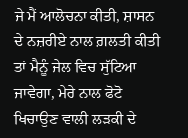ਜੇ ਮੈਂ ਆਲੋਚਨਾ ਕੀਤੀ, ਸ਼ਾਸਨ ਦੇ ਨਜ਼ਰੀਏ ਨਾਲ ਗ਼ਲਤੀ ਕੀਤੀ ਤਾਂ ਮੈਨੂੰ ਜੇਲ ਵਿਚ ਸੁੱਟਿਆ ਜਾਵੇਗਾ, ਮੇਰੇ ਨਾਲ ਫੋਟੋ ਖਿਚਾਉਣ ਵਾਲੀ ਲੜਕੀ ਦੇ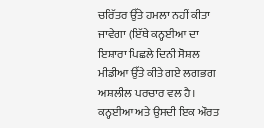ਚਰਿੱਤਰ ਉੱਤੇ ਹਮਲਾ ਨਹੀਂ ਕੀਤਾ ਜਾਵੇਗਾ (ਇੱਥੇ ਕਨ੍ਹਈਆ ਦਾ ਇਸ਼ਾਰਾ ਪਿਛਲੇ ਦਿਨੀ ਸੋਸ਼ਲ ਮੀਡੀਆ ਉੱਤੇ ਕੀਤੇ ਗਏ ਲਗਭਗ ਅਸ਼ਲੀਲ ਪਰਚਾਰ ਵਲ ਹੈ। ਕਨ੍ਹਈਆ ਅਤੇ ਉਸਦੀ ਇਕ ਔਰਤ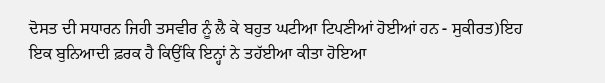ਦੋਸਤ ਦੀ ਸਧਾਰਨ ਜਿਹੀ ਤਸਵੀਰ ਨੂੰ ਲੈ ਕੇ ਬਹੁਤ ਘਟੀਆ ਟਿਪਣੀਆਂ ਹੋਈਆਂ ਹਨ - ਸੁਕੀਰਤ)ਇਹ ਇਕ ਬੁਨਿਆਦੀ ਫ਼ਰਕ ਹੈ ਕਿਉਂਕਿ ਇਨ੍ਹਾਂ ਨੇ ਤਹੱਈਆ ਕੀਤਾ ਹੋਇਆ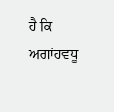ਹੈ ਕਿ ਅਗਾਂਹਵਧੂ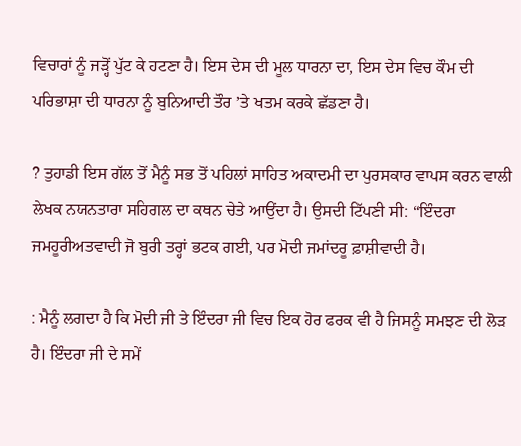ਵਿਚਾਰਾਂ ਨੂੰ ਜੜ੍ਹੋਂ ਪੁੱਟ ਕੇ ਹਟਣਾ ਹੈ। ਇਸ ਦੇਸ ਦੀ ਮੂਲ ਧਾਰਨਾ ਦਾ, ਇਸ ਦੇਸ ਵਿਚ ਕੌਮ ਦੀ ਪਰਿਭਾਸ਼ਾ ਦੀ ਧਾਰਨਾ ਨੂੰ ਬੁਨਿਆਦੀ ਤੌਰ ’ਤੇ ਖਤਮ ਕਰਕੇ ਛੱਡਣਾ ਹੈ।

? ਤੁਹਾਡੀ ਇਸ ਗੱਲ ਤੋਂ ਮੈਨੂੰ ਸਭ ਤੋਂ ਪਹਿਲਾਂ ਸਾਹਿਤ ਅਕਾਦਮੀ ਦਾ ਪੁਰਸਕਾਰ ਵਾਪਸ ਕਰਨ ਵਾਲੀ ਲੇਖਕ ਨਯਨਤਾਰਾ ਸਹਿਗਲ ਦਾ ਕਥਨ ਚੇਤੇ ਆਉਂਦਾ ਹੈ। ਉਸਦੀ ਟਿੱਪਣੀ ਸੀ: “ਇੰਦਰਾ ਜਮਹੂਰੀਅਤਵਾਦੀ ਜੋ ਬੁਰੀ ਤਰ੍ਹਾਂ ਭਟਕ ਗਈ, ਪਰ ਮੋਦੀ ਜਮਾਂਦਰੂ ਫ਼ਾਸ਼ੀਵਾਦੀ ਹੈ।

: ਮੈਨੂੰ ਲਗਦਾ ਹੈ ਕਿ ਮੋਦੀ ਜੀ ਤੇ ਇੰਦਰਾ ਜੀ ਵਿਚ ਇਕ ਹੋਰ ਫਰਕ ਵੀ ਹੈ ਜਿਸਨੂੰ ਸਮਝਣ ਦੀ ਲੋੜ ਹੈ। ਇੰਦਰਾ ਜੀ ਦੇ ਸਮੇਂ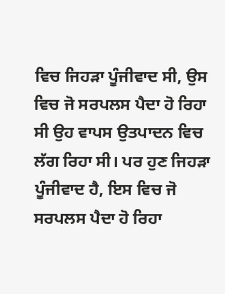ਵਿਚ ਜਿਹੜਾ ਪੂੰਜੀਵਾਦ ਸੀ, ਉਸ ਵਿਚ ਜੋ ਸਰਪਲਸ ਪੈਦਾ ਹੋ ਰਿਹਾ ਸੀ ਉਹ ਵਾਪਸ ਉਤਪਾਦਨ ਵਿਚ ਲੱਗ ਰਿਹਾ ਸੀ। ਪਰ ਹੁਣ ਜਿਹੜਾ ਪੂੰਜੀਵਾਦ ਹੈ, ਇਸ ਵਿਚ ਜੋ ਸਰਪਲਸ ਪੈਦਾ ਹੋ ਰਿਹਾ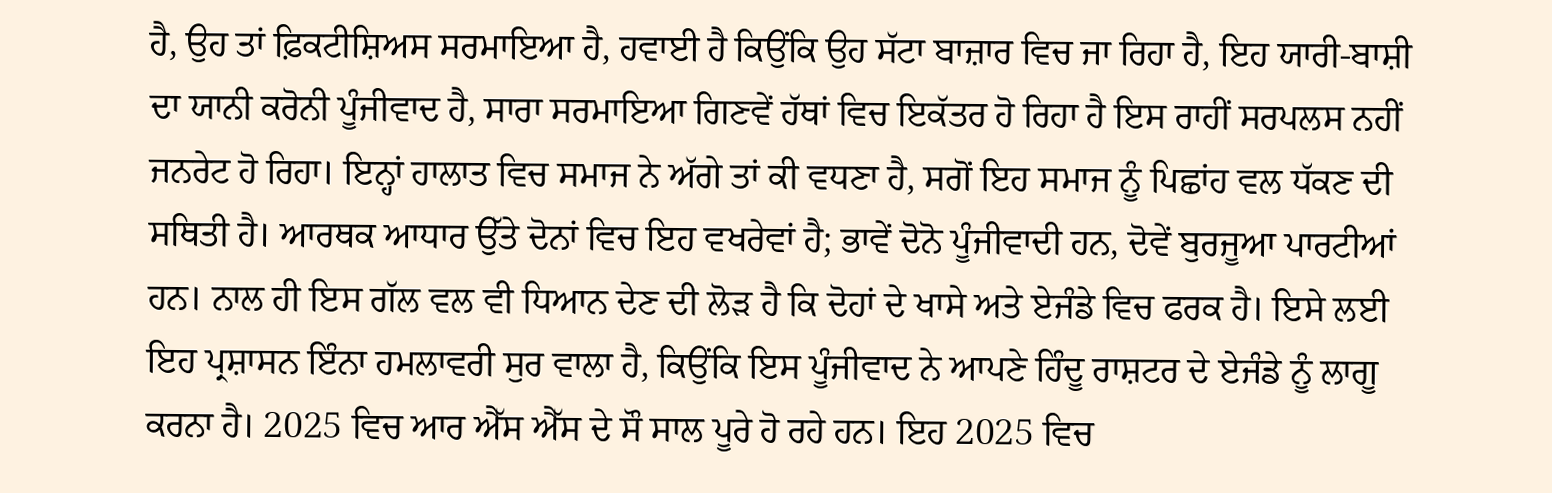ਹੈ, ਉਹ ਤਾਂ ਫ਼ਿਕਟੀਸ਼ਿਅਸ ਸਰਮਾਇਆ ਹੈ, ਹਵਾਈ ਹੈ ਕਿਉਂਕਿ ਉਹ ਸੱਟਾ ਬਾਜ਼ਾਰ ਵਿਚ ਜਾ ਰਿਹਾ ਹੈ, ਇਹ ਯਾਰੀ-ਬਾਸ਼ੀ ਦਾ ਯਾਨੀ ਕਰੋਨੀ ਪੂੰਜੀਵਾਦ ਹੈ, ਸਾਰਾ ਸਰਮਾਇਆ ਗਿਣਵੇਂ ਹੱਥਾਂ ਵਿਚ ਇਕੱਤਰ ਹੋ ਰਿਹਾ ਹੈ ਇਸ ਰਾਹੀਂ ਸਰਪਲਸ ਨਹੀਂ ਜਨਰੇਟ ਹੋ ਰਿਹਾ। ਇਨ੍ਹਾਂ ਹਾਲਾਤ ਵਿਚ ਸਮਾਜ ਨੇ ਅੱਗੇ ਤਾਂ ਕੀ ਵਧਣਾ ਹੈ, ਸਗੋਂ ਇਹ ਸਮਾਜ ਨੂੰ ਪਿਛਾਂਹ ਵਲ ਧੱਕਣ ਦੀ ਸਥਿਤੀ ਹੈ। ਆਰਥਕ ਆਧਾਰ ਉੱਤੇ ਦੋਨਾਂ ਵਿਚ ਇਹ ਵਖਰੇਵਾਂ ਹੈ; ਭਾਵੇਂ ਦੋਨੋ ਪੂੰਜੀਵਾਦੀ ਹਨ, ਦੋਵੇਂ ਬੁਰਜੂਆ ਪਾਰਟੀਆਂ ਹਨ। ਨਾਲ ਹੀ ਇਸ ਗੱਲ ਵਲ ਵੀ ਧਿਆਨ ਦੇਣ ਦੀ ਲੋੜ ਹੈ ਕਿ ਦੋਹਾਂ ਦੇ ਖਾਸੇ ਅਤੇ ਏਜੰਡੇ ਵਿਚ ਫਰਕ ਹੈ। ਇਸੇ ਲਈ ਇਹ ਪ੍ਰਸ਼ਾਸਨ ਇੰਨਾ ਹਮਲਾਵਰੀ ਸੁਰ ਵਾਲਾ ਹੈ, ਕਿਉਂਕਿ ਇਸ ਪੂੰਜੀਵਾਦ ਨੇ ਆਪਣੇ ਹਿੰਦੂ ਰਾਸ਼ਟਰ ਦੇ ਏਜੰਡੇ ਨੂੰ ਲਾਗੂ ਕਰਨਾ ਹੈ। 2025 ਵਿਚ ਆਰ ਐੱਸ ਐੱਸ ਦੇ ਸੌ ਸਾਲ ਪੂਰੇ ਹੋ ਰਹੇ ਹਨ। ਇਹ 2025 ਵਿਚ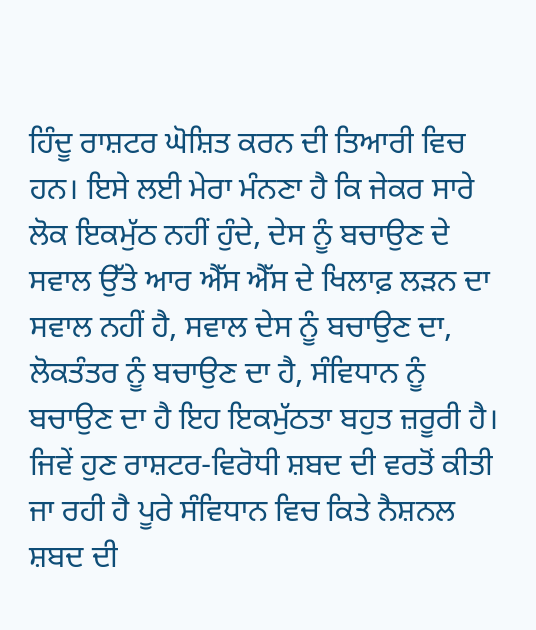ਹਿੰਦੂ ਰਾਸ਼ਟਰ ਘੋਸ਼ਿਤ ਕਰਨ ਦੀ ਤਿਆਰੀ ਵਿਚ ਹਨ। ਇਸੇ ਲਈ ਮੇਰਾ ਮੰਨਣਾ ਹੈ ਕਿ ਜੇਕਰ ਸਾਰੇ ਲੋਕ ਇਕਮੁੱਠ ਨਹੀਂ ਹੁੰਦੇ, ਦੇਸ ਨੂੰ ਬਚਾਉਣ ਦੇ ਸਵਾਲ ਉੱਤੇ ਆਰ ਐੱਸ ਐੱਸ ਦੇ ਖਿਲਾਫ਼ ਲੜਨ ਦਾ ਸਵਾਲ ਨਹੀਂ ਹੈ, ਸਵਾਲ ਦੇਸ ਨੂੰ ਬਚਾਉਣ ਦਾ, ਲੋਕਤੰਤਰ ਨੂੰ ਬਚਾਉਣ ਦਾ ਹੈ, ਸੰਵਿਧਾਨ ਨੂੰ ਬਚਾਉਣ ਦਾ ਹੈ ਇਹ ਇਕਮੁੱਠਤਾ ਬਹੁਤ ਜ਼ਰੂਰੀ ਹੈ। ਜਿਵੇਂ ਹੁਣ ਰਾਸ਼ਟਰ-ਵਿਰੋਧੀ ਸ਼ਬਦ ਦੀ ਵਰਤੋਂ ਕੀਤੀ ਜਾ ਰਹੀ ਹੈ ਪੂਰੇ ਸੰਵਿਧਾਨ ਵਿਚ ਕਿਤੇ ਨੈਸ਼ਨਲ ਸ਼ਬਦ ਦੀ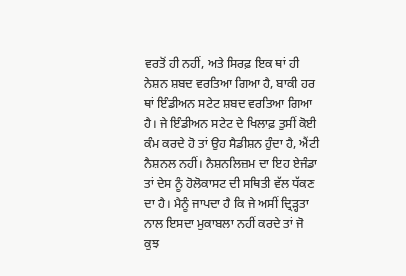ਵਰਤੋਂ ਹੀ ਨਹੀਂ, ਅਤੇ ਸਿਰਫ਼ ਇਕ ਥਾਂ ਹੀ ਨੇਸ਼ਨ ਸ਼ਬਦ ਵਰਤਿਆ ਗਿਆ ਹੈ, ਬਾਕੀ ਹਰ ਥਾਂ ਇੰਡੀਅਨ ਸਟੇਟ ਸ਼ਬਦ ਵਰਤਿਆ ਗਿਆ ਹੈ। ਜੇ ਇੰਡੀਅਨ ਸਟੇਟ ਦੇ ਖਿਲਾਫ਼ ਤੁਸੀਂ ਕੋਈ ਕੰਮ ਕਰਦੇ ਹੋ ਤਾਂ ਉਹ ਸੈਡੀਸ਼ਨ ਹੁੰਦਾ ਹੈ, ਐਂਟੀ ਨੈਸ਼ਨਲ ਨਹੀਂ। ਨੈਸ਼ਨਲਿਜ਼ਮ ਦਾ ਇਹ ਏਜੰਡਾ ਤਾਂ ਦੇਸ ਨੂੰ ਹੋਲੋਕਾਸਟ ਦੀ ਸਥਿਤੀ ਵੱਲ ਧੱਕਣ ਦਾ ਹੈ। ਮੈਨੂੰ ਜਾਪਦਾ ਹੈ ਕਿ ਜੇ ਅਸੀਂ ਦ੍ਰਿੜ੍ਹਤਾ ਨਾਲ ਇਸਦਾ ਮੁਕਾਬਲਾ ਨਹੀਂ ਕਰਦੇ ਤਾਂ ਜੋ ਕੁਝ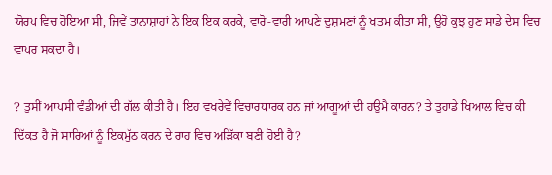ਯੋਰਪ ਵਿਚ ਹੋਇਆ ਸੀ, ਜਿਵੇਂ ਤਾਨਾਸ਼ਾਹਾਂ ਨੇ ਇਕ ਇਕ ਕਰਕੇ, ਵਾਰੋ-ਵਾਰੀ ਆਪਣੇ ਦੁਸ਼ਮਣਾਂ ਨੂੰ ਖਤਮ ਕੀਤਾ ਸੀ, ਉਹੋ ਕੁਝ ਹੁਣ ਸਾਡੇ ਦੇਸ ਵਿਚ ਵਾਪਰ ਸਕਦਾ ਹੈ।

? ਤੁਸੀਂ ਆਪਸੀ ਵੰਡੀਆਂ ਦੀ ਗੱਲ ਕੀਤੀ ਹੈ। ਇਹ ਵਖਰੇਵੇਂ ਵਿਚਾਰਧਾਰਕ ਹਨ ਜਾਂ ਆਗੂਆਂ ਦੀ ਹਉਮੈ ਕਾਰਨ? ਤੇ ਤੁਹਾਡੇ ਖਿਆਲ ਵਿਚ ਕੀ ਦਿੱਕਤ ਹੈ ਜੋ ਸਾਰਿਆਂ ਨੂੰ ਇਕਮੁੱਠ ਕਰਨ ਦੇ ਰਾਹ ਵਿਚ ਅੜਿੱਕਾ ਬਣੀ ਹੋਈ ਹੈ?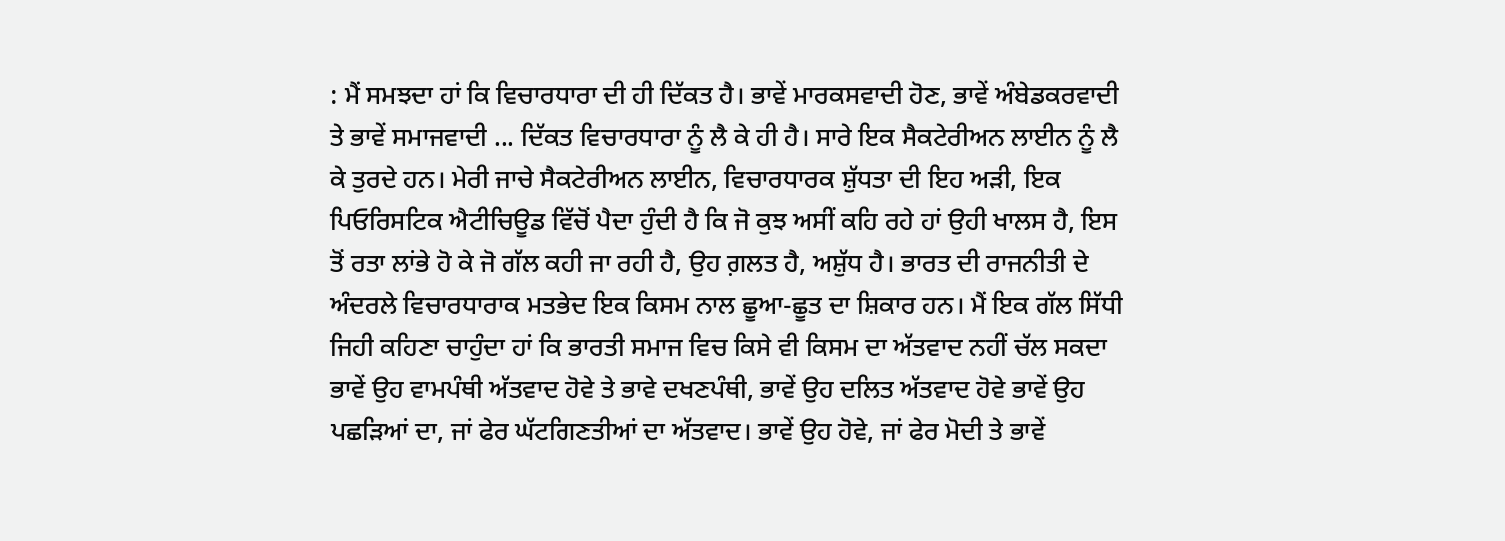: ਮੈਂ ਸਮਝਦਾ ਹਾਂ ਕਿ ਵਿਚਾਰਧਾਰਾ ਦੀ ਹੀ ਦਿੱਕਤ ਹੈ। ਭਾਵੇਂ ਮਾਰਕਸਵਾਦੀ ਹੋਣ, ਭਾਵੇਂ ਅੰਬੇਡਕਰਵਾਦੀ ਤੇ ਭਾਵੇਂ ਸਮਾਜਵਾਦੀ ... ਦਿੱਕਤ ਵਿਚਾਰਧਾਰਾ ਨੂੰ ਲੈ ਕੇ ਹੀ ਹੈ। ਸਾਰੇ ਇਕ ਸੈਕਟੇਰੀਅਨ ਲਾਈਨ ਨੂੰ ਲੈ ਕੇ ਤੁਰਦੇ ਹਨ। ਮੇਰੀ ਜਾਚੇ ਸੈਕਟੇਰੀਅਨ ਲਾਈਨ, ਵਿਚਾਰਧਾਰਕ ਸ਼ੁੱਧਤਾ ਦੀ ਇਹ ਅੜੀ, ਇਕ ਪਿਓਰਿਸਟਿਕ ਐਟੀਚਿਊਡ ਵਿੱਚੋਂ ਪੈਦਾ ਹੁੰਦੀ ਹੈ ਕਿ ਜੋ ਕੁਝ ਅਸੀਂ ਕਹਿ ਰਹੇ ਹਾਂ ਉਹੀ ਖਾਲਸ ਹੈ, ਇਸ ਤੋਂ ਰਤਾ ਲਾਂਭੇ ਹੋ ਕੇ ਜੋ ਗੱਲ ਕਹੀ ਜਾ ਰਹੀ ਹੈ, ਉਹ ਗ਼ਲਤ ਹੈ, ਅਸ਼ੁੱਧ ਹੈ। ਭਾਰਤ ਦੀ ਰਾਜਨੀਤੀ ਦੇ ਅੰਦਰਲੇ ਵਿਚਾਰਧਾਰਾਕ ਮਤਭੇਦ ਇਕ ਕਿਸਮ ਨਾਲ ਛੂਆ-ਛੂਤ ਦਾ ਸ਼ਿਕਾਰ ਹਨ। ਮੈਂ ਇਕ ਗੱਲ ਸਿੱਧੀ ਜਿਹੀ ਕਹਿਣਾ ਚਾਹੁੰਦਾ ਹਾਂ ਕਿ ਭਾਰਤੀ ਸਮਾਜ ਵਿਚ ਕਿਸੇ ਵੀ ਕਿਸਮ ਦਾ ਅੱਤਵਾਦ ਨਹੀਂ ਚੱਲ ਸਕਦਾ ਭਾਵੇਂ ਉਹ ਵਾਮਪੰਥੀ ਅੱਤਵਾਦ ਹੋਵੇ ਤੇ ਭਾਵੇ ਦਖਣਪੰਥੀ, ਭਾਵੇਂ ਉਹ ਦਲਿਤ ਅੱਤਵਾਦ ਹੋਵੇ ਭਾਵੇਂ ਉਹ ਪਛੜਿਆਂ ਦਾ, ਜਾਂ ਫੇਰ ਘੱਟਗਿਣਤੀਆਂ ਦਾ ਅੱਤਵਾਦ। ਭਾਵੇਂ ਉਹ ਹੋਵੇ, ਜਾਂ ਫੇਰ ਮੋਦੀ ਤੇ ਭਾਵੇਂ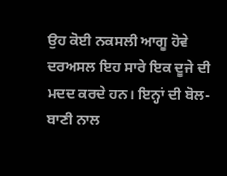ਉਹ ਕੋਈ ਨਕਸਲੀ ਆਗੂ ਹੋਵੇ ਦਰਅਸਲ ਇਹ ਸਾਰੇ ਇਕ ਦੂਜੇ ਦੀ ਮਦਦ ਕਰਦੇ ਹਨ। ਇਨ੍ਹਾਂ ਦੀ ਬੋਲ-ਬਾਣੀ ਨਾਲ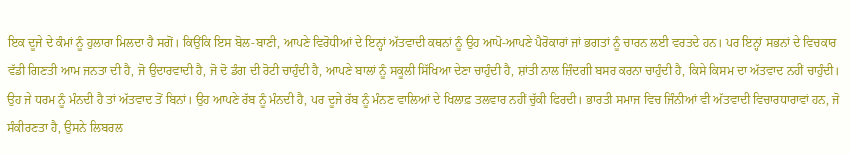ਇਕ ਦੂਜੇ ਦੇ ਕੰਮਾਂ ਨੂੰ ਹੁਲਾਰਾ ਮਿਲਦਾ ਹੈ ਸਗੋਂ। ਕਿਉਂਕਿ ਇਸ ਬੋਲ-ਬਾਣੀ, ਆਪਣੇ ਵਿਰੋਧੀਆਂ ਦੇ ਇਨ੍ਹਾਂ ਅੱਤਵਾਦੀ ਕਥਨਾਂ ਨੂੰ ਉਹ ਆਪੋ-ਆਪਣੇ ਪੈਰੋਕਾਰਾਂ ਜਾਂ ਭਗਤਾਂ ਨੂੰ ਚਾਰਨ ਲਈ ਵਰਤਦੇ ਹਨ। ਪਰ ਇਨ੍ਹਾਂ ਸਭਨਾਂ ਦੇ ਵਿਚਕਾਰ ਵੱਡੀ ਗਿਣਤੀ ਆਮ ਜਨਤਾ ਦੀ ਹੈ, ਜੋ ਉਦਾਰਵਾਦੀ ਹੈ, ਜੋ ਦੋ ਡੰਗ ਦੀ ਰੋਟੀ ਚਾਹੁੰਦੀ ਹੈ, ਆਪਣੇ ਬਾਲਾਂ ਨੂੰ ਸਕੂਲੀ ਸਿੱਖਿਆ ਦੇਣਾ ਚਾਹੁੰਦੀ ਹੈ, ਸ਼ਾਂਤੀ ਨਾਲ ਜ਼ਿੰਦਗੀ ਬਸਰ ਕਰਨਾ ਚਾਹੁੰਦੀ ਹੈ, ਕਿਸੇ ਕਿਸਮ ਦਾ ਅੱਤਵਾਦ ਨਹੀਂ ਚਾਹੁੰਦੀ। ਉਹ ਜੇ ਧਰਮ ਨੂੰ ਮੰਨਦੀ ਹੈ ਤਾਂ ਅੱਤਵਾਦ ਤੋਂ ਬਿਨਾਂ। ਉਹ ਆਪਣੇ ਰੱਬ ਨੂੰ ਮੰਨਦੀ ਹੈ, ਪਰ ਦੂਜੇ ਰੱਬ ਨੂੰ ਮੰਨਣ ਵਾਲਿਆਂ ਦੇ ਖਿਲਾਫ਼ ਤਲਵਾਰ ਨਹੀਂ ਚੁੱਕੀ ਫਿਰਦੀ। ਭਾਰਤੀ ਸਮਾਜ ਵਿਚ ਜਿੰਨੀਆਂ ਵੀ ਅੱਤਵਾਦੀ ਵਿਚਾਰਧਾਰਾਵਾਂ ਹਨ, ਜੋ ਸੰਕੀਰਣਤਾ ਹੈ, ਉਸਨੇ ਲਿਬਰਲ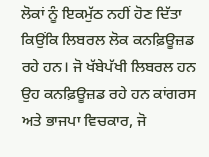ਲੋਕਾਂ ਨੂੰ ਇਕਮੁੱਠ ਨਹੀਂ ਹੋਣ ਦਿੱਤਾ ਕਿਉਂਕਿ ਲਿਬਰਲ ਲੋਕ ਕਨਫ਼ਿਊਜ਼ਡ ਰਹੇ ਹਨ। ਜੋ ਖੱਬੇਪੱਖੀ ਲਿਬਰਲ ਹਨ ਉਹ ਕਨਫ਼ਿਊਜ਼ਡ ਰਹੇ ਹਨ ਕਾਂਗਰਸ ਅਤੇ ਭਾਜਪਾ ਵਿਚਕਾਰ, ਜੋ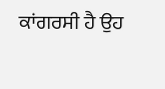ਕਾਂਗਰਸੀ ਹੈ ਉਹ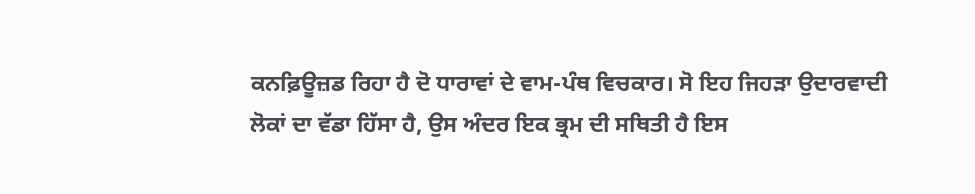ਕਨਫ਼ਿਊਜ਼ਡ ਰਿਹਾ ਹੈ ਦੋ ਧਾਰਾਵਾਂ ਦੇ ਵਾਮ-ਪੰਥ ਵਿਚਕਾਰ। ਸੋ ਇਹ ਜਿਹੜਾ ਉਦਾਰਵਾਦੀ ਲੋਕਾਂ ਦਾ ਵੱਡਾ ਹਿੱਸਾ ਹੈ, ਉਸ ਅੰਦਰ ਇਕ ਭ੍ਰਮ ਦੀ ਸਥਿਤੀ ਹੈ ਇਸ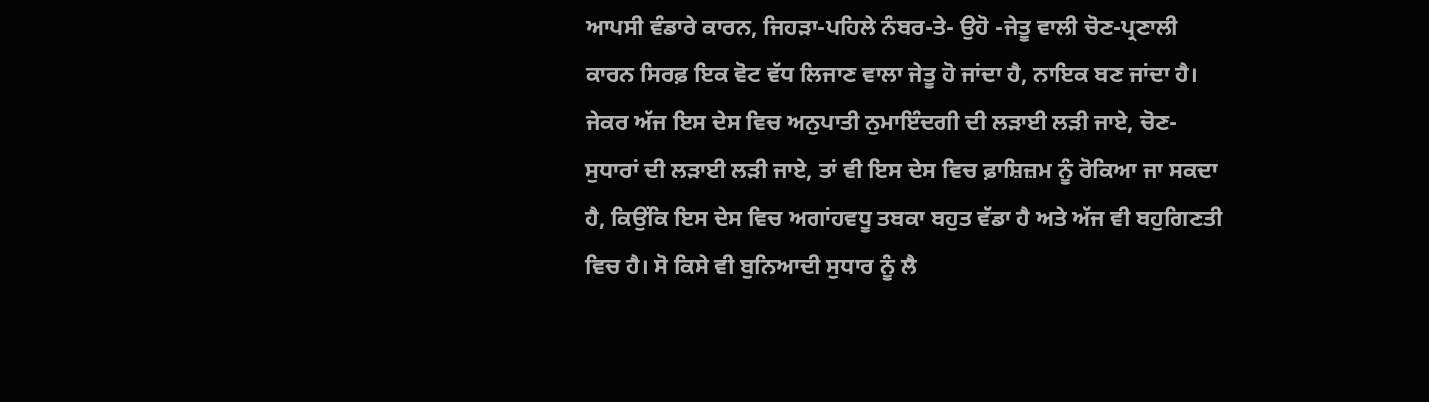ਆਪਸੀ ਵੰਡਾਰੇ ਕਾਰਨ, ਜਿਹੜਾ-ਪਹਿਲੇ ਨੰਬਰ-ਤੇ- ਉਹੋ -ਜੇਤੂ ਵਾਲੀ ਚੋਣ-ਪ੍ਰਣਾਲੀ ਕਾਰਨ ਸਿਰਫ਼ ਇਕ ਵੋਟ ਵੱਧ ਲਿਜਾਣ ਵਾਲਾ ਜੇਤੂ ਹੋ ਜਾਂਦਾ ਹੈ, ਨਾਇਕ ਬਣ ਜਾਂਦਾ ਹੈ। ਜੇਕਰ ਅੱਜ ਇਸ ਦੇਸ ਵਿਚ ਅਨੁਪਾਤੀ ਨੁਮਾਇੰਦਗੀ ਦੀ ਲੜਾਈ ਲੜੀ ਜਾਏ, ਚੋਣ-ਸੁਧਾਰਾਂ ਦੀ ਲੜਾਈ ਲੜੀ ਜਾਏ, ਤਾਂ ਵੀ ਇਸ ਦੇਸ ਵਿਚ ਫ਼ਾਸ਼ਿਜ਼ਮ ਨੂੰ ਰੋਕਿਆ ਜਾ ਸਕਦਾ ਹੈ, ਕਿਉਂਕਿ ਇਸ ਦੇਸ ਵਿਚ ਅਗਾਂਹਵਧੂ ਤਬਕਾ ਬਹੁਤ ਵੱਡਾ ਹੈ ਅਤੇ ਅੱਜ ਵੀ ਬਹੁਗਿਣਤੀ ਵਿਚ ਹੈ। ਸੋ ਕਿਸੇ ਵੀ ਬੁਨਿਆਦੀ ਸੁਧਾਰ ਨੂੰ ਲੈ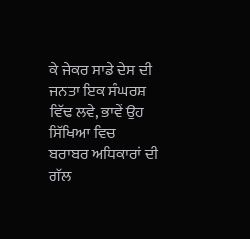ਕੇ ਜੇਕਰ ਸਾਡੇ ਦੇਸ ਦੀ ਜਨਤਾ ਇਕ ਸੰਘਰਸ਼ ਵਿੱਢ ਲਵੇ, ਭਾਵੇਂ ਉਹ ਸਿੱਖਿਆ ਵਿਚ ਬਰਾਬਰ ਅਧਿਕਾਰਾਂ ਦੀ ਗੱਲ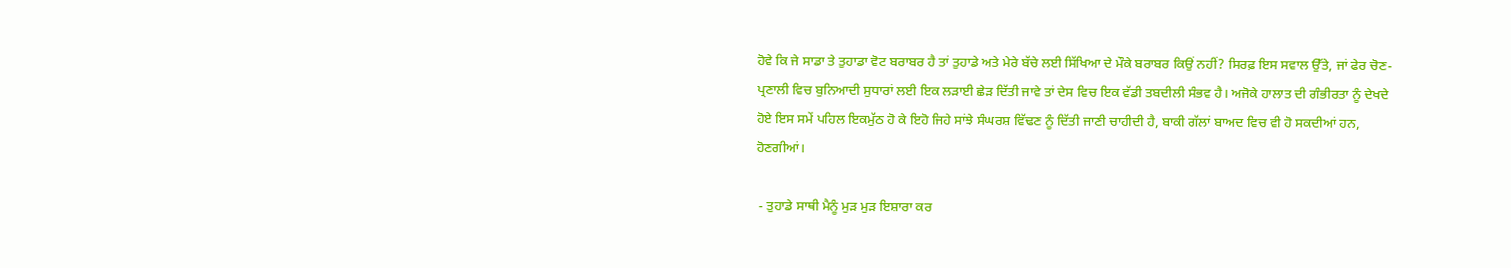ਹੋਵੇ ਕਿ ਜੇ ਸਾਡਾ ਤੇ ਤੁਹਾਡਾ ਵੋਟ ਬਰਾਬਰ ਹੈ ਤਾਂ ਤੁਹਾਡੇ ਅਤੇ ਮੇਰੇ ਬੱਚੇ ਲਈ ਸਿੱਖਿਆ ਦੇ ਮੌਕੇ ਬਰਾਬਰ ਕਿਉਂ ਨਹੀਂ? ਸਿਰਫ਼ ਇਸ ਸਵਾਲ ਉੱਤੇ, ਜਾਂ ਫੇਰ ਚੋਣ-ਪ੍ਰਣਾਲੀ ਵਿਚ ਬੁਨਿਆਦੀ ਸੁਧਾਰਾਂ ਲਈ ਇਕ ਲੜਾਈ ਛੇੜ ਦਿੱਤੀ ਜਾਵੇ ਤਾਂ ਦੇਸ ਵਿਚ ਇਕ ਵੱਡੀ ਤਬਦੀਲੀ ਸੰਭਵ ਹੈ। ਅਜੋਕੇ ਹਾਲਾਤ ਦੀ ਗੰਭੀਰਤਾ ਨੂੰ ਦੇਖਦੇ ਹੋਏ ਇਸ ਸਮੇਂ ਪਹਿਲ ਇਕਮੁੱਠ ਹੋ ਕੇ ਇਹੋ ਜਿਹੇ ਸਾਂਝੇ ਸੰਘਰਸ਼ ਵਿੱਢਣ ਨੂੰ ਦਿੱਤੀ ਜਾਣੀ ਚਾਹੀਦੀ ਹੈ, ਬਾਕੀ ਗੱਲਾਂ ਬਾਅਦ ਵਿਚ ਵੀ ਹੋ ਸਕਦੀਆਂ ਹਨ, ਹੋਣਗੀਆਂ।

 - ਤੁਹਾਡੇ ਸਾਥੀ ਮੈਨੂੰ ਮੁੜ ਮੁੜ ਇਸ਼ਾਰਾ ਕਰ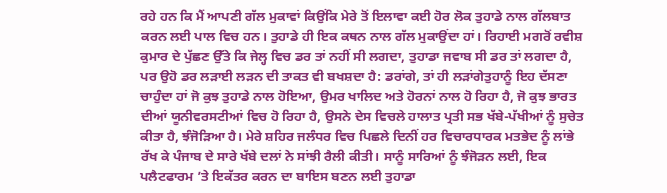ਰਹੇ ਹਨ ਕਿ ਮੈਂ ਆਪਣੀ ਗੱਲ ਮੁਕਾਵਾਂ ਕਿਉਂਕਿ ਮੇਰੇ ਤੋਂ ਇਲਾਵਾ ਕਈ ਹੋਰ ਲੋਕ ਤੁਹਾਡੇ ਨਾਲ ਗੱਲਬਾਤ ਕਰਨ ਲਈ ਪਾਲ ਵਿਚ ਹਨ। ਤੁਹਾਡੇ ਹੀ ਇਕ ਕਥਨ ਨਾਲ ਗੱਲ ਮੁਕਾਉਂਦਾ ਹਾਂ। ਰਿਹਾਈ ਮਗਰੋਂ ਰਵੀਸ਼ ਕੁਮਾਰ ਦੇ ਪੁੱਛਣ ਉੱਤੇ ਕਿ ਜੇਲ੍ਹ ਵਿਚ ਡਰ ਤਾਂ ਨਹੀਂ ਸੀ ਲਗਦਾ, ਤੁਹਾਡਾ ਜਵਾਬ ਸੀ ਡਰ ਤਾਂ ਲਗਦਾ ਹੈ, ਪਰ ਉਹੋ ਡਰ ਲੜਾਈ ਲੜਨ ਦੀ ਤਾਕਤ ਵੀ ਬਖਸ਼ਦਾ ਹੈ: ਡਰਾਂਗੇ, ਤਾਂ ਹੀ ਲੜਾਂਗੇਤੁਹਾਨੂੰ ਇਹ ਦੱਸਣਾ ਚਾਹੁੰਦਾ ਹਾਂ ਜੋ ਕੁਝ ਤੁਹਾਡੇ ਨਾਲ ਹੋਇਆ, ਉਮਰ ਖਾਲਿਦ ਅਤੇ ਹੋਰਨਾਂ ਨਾਲ ਹੋ ਰਿਹਾ ਹੈ, ਜੋ ਕੁਝ ਭਾਰਤ ਦੀਆਂ ਯੂਨੀਵਰਸਟੀਆਂ ਵਿਚ ਹੋ ਰਿਹਾ ਹੈ, ਉਸਨੇ ਦੇਸ ਵਿਚਲੇ ਹਾਲਾਤ ਪ੍ਰਤੀ ਸਭ ਖੱਬੇ-ਪੱਖੀਆਂ ਨੂੰ ਸੁਚੇਤ ਕੀਤਾ ਹੈ, ਝੰਜੋੜਿਆ ਹੈ। ਮੇਰੇ ਸ਼ਹਿਰ ਜਲੰਧਰ ਵਿਚ ਪਿਛਲੇ ਦਿਨੀਂ ਹਰ ਵਿਚਾਰਧਾਰਕ ਮਤਭੇਦ ਨੂੰ ਲਾਂਭੇ ਰੱਖ ਕੇ ਪੰਜਾਬ ਦੇ ਸਾਰੇ ਖੱਬੇ ਦਲਾਂ ਨੇ ਸਾਂਝੀ ਰੈਲੀ ਕੀਤੀ। ਸਾਨੂੰ ਸਾਰਿਆਂ ਨੂੰ ਝੰਜੋੜਨ ਲਈ, ਇਕ ਪਲੈਟਫਾਰਮ ’ਤੇ ਇਕੱਤਰ ਕਰਨ ਦਾ ਬਾਇਸ ਬਣਨ ਲਈ ਤੁਹਾਡਾ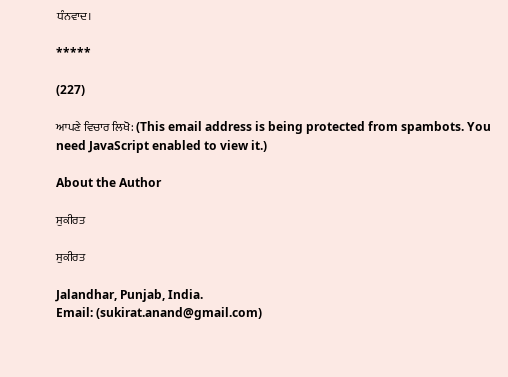ਧੰਨਵਾਦ।

*****

(227)

ਆਪਣੇ ਵਿਚਾਰ ਲਿਖੋ: (This email address is being protected from spambots. You need JavaScript enabled to view it.)

About the Author

ਸੁਕੀਰਤ

ਸੁਕੀਰਤ

Jalandhar, Punjab, India.
Email: (sukirat.anand@gmail.com)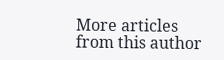More articles from this author